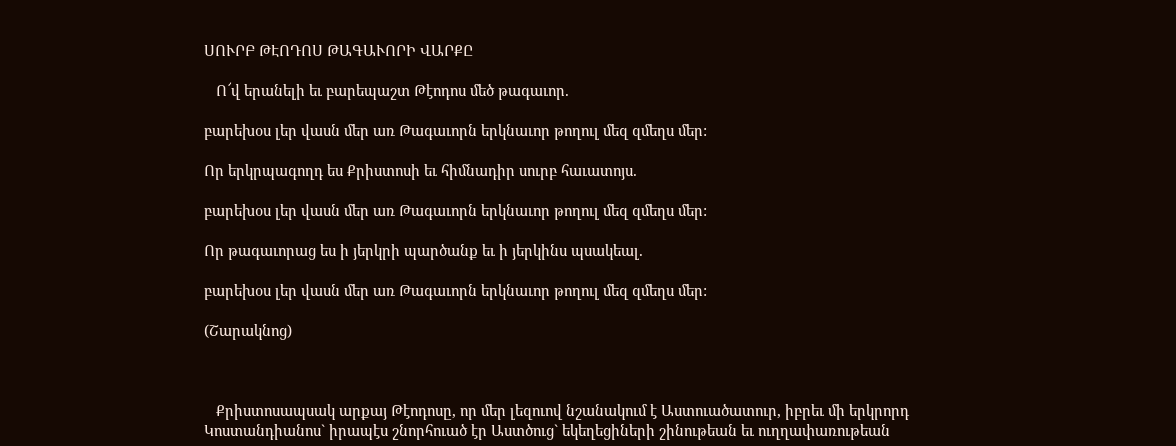ՍՈՒՐԲ ԹԷՈԴՈՍ ԹԱԳԱՒՈՐԻ ՎԱՐՔԸ

   Ո՜վ երանելի եւ բարեպաշտ Թէոդոս մեծ թագաւոր.

բարեխօս լեր վասն մեր առ Թագաւորն երկնաւոր թողուլ մեզ զմեղս մեր:

Որ երկրպագողդ ես Քրիստոսի եւ հիմնադիր սուրբ հաւատոյս.

բարեխօս լեր վասն մեր առ Թագաւորն երկնաւոր թողուլ մեզ զմեղս մեր:

Որ թագաւորաց ես ի յերկրի պարծանք եւ ի յերկինս պսակեալ.

բարեխօս լեր վասն մեր առ Թագաւորն երկնաւոր թողուլ մեզ զմեղս մեր:

(Շարակնոց)



   Քրիստոսապսակ արքայ Թէոդոսը, որ մեր լեզուով նշանակում է Աստուածատուր, իբրեւ մի երկրորդ Կոստանդիանոս` իրապէս շնորհուած էր Աստծուց` եկեղեցիների շինութեան եւ ուղղափառութեան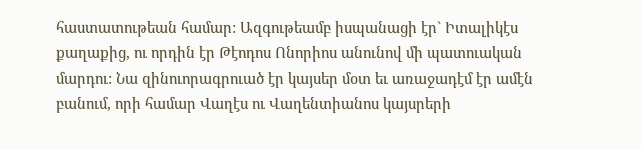հաստատութեան համար: Ազգութեամբ իսպանացի էր` Իտալիկէս քաղաքից, ու որդին էր Թէոդոս Ոնորիոս անունով մի պատուական մարդու: Նա զինուորագրուած էր կայսեր մօտ եւ առաջադէմ էր ամէն բանում, որի համար Վաղէս ու Վաղենտիանոս կայսրերի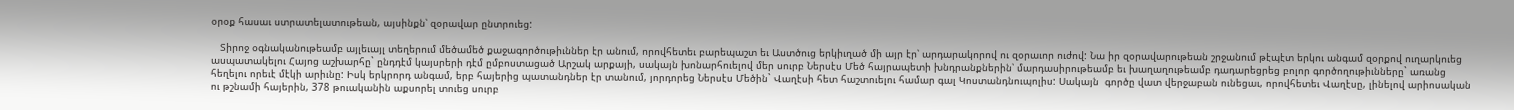օրօք հասաւ ստրատելատութեան, այսինքն՝ զօրավար ընտրուեց:

   Տիրոջ օգնականութեամբ այլեւայլ տեղերում մեծամեծ քաջագործութիւններ էր անում, որովհետեւ բարեպաշտ եւ Աստծուց երկիւղած մի այր էր՝ արդարակորով ու զօրաւոր ուժով: Նա իր զօրավարութեան շրջանում թէպէտ երկու անգամ զօրքով ուղարկուեց ասպատակելու Հայոց աշխարհը` ընդդէմ կայսրերի դէմ ըմբոստացած Արշակ արքայի, սակայն խոնարհուելով մեր սուրբ Ներսէս Մեծ հայրապետի խնդրանքներին՝ մարդասիրութեամբ եւ խաղաղութեամբ դադարեցրեց բոլոր գործողութիւնները` առանց հեղելու որեւէ մէկի արիւնը: Իսկ երկրորդ անգամ, երբ հայերից պատանդներ էր տանում, յորդորեց Ներսէս Մեծին` Վաղէսի հետ հաշտուելու համար գալ Կոստանդնուպոլիս: Սակայն  գործը վատ վերջաբան ունեցաւ, որովհետեւ Վաղէսը, լինելով արիոսական ու թշնամի հայերին, 378 թուականին աքսորել տուեց սուրբ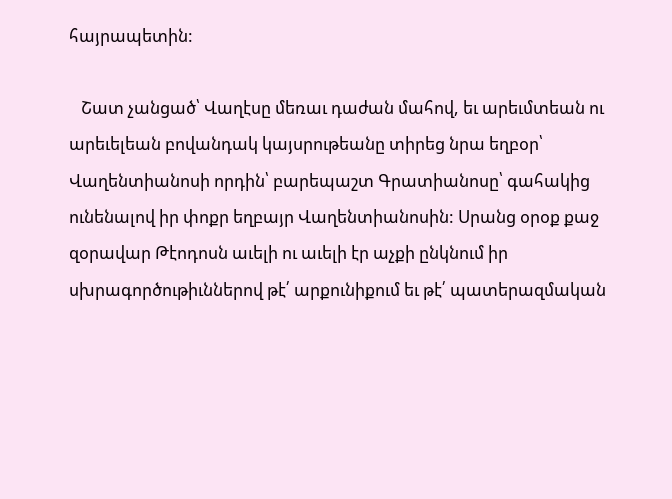հայրապետին:

   Շատ չանցած՝ Վաղէսը մեռաւ դաժան մահով, եւ արեւմտեան ու արեւելեան բովանդակ կայսրութեանը տիրեց նրա եղբօր՝ Վաղենտիանոսի որդին՝ բարեպաշտ Գրատիանոսը՝ գահակից ունենալով իր փոքր եղբայր Վաղենտիանոսին: Սրանց օրօք քաջ զօրավար Թէոդոսն աւելի ու աւելի էր աչքի ընկնում իր սխրագործութիւններով թէ՛ արքունիքում եւ թէ՛ պատերազմական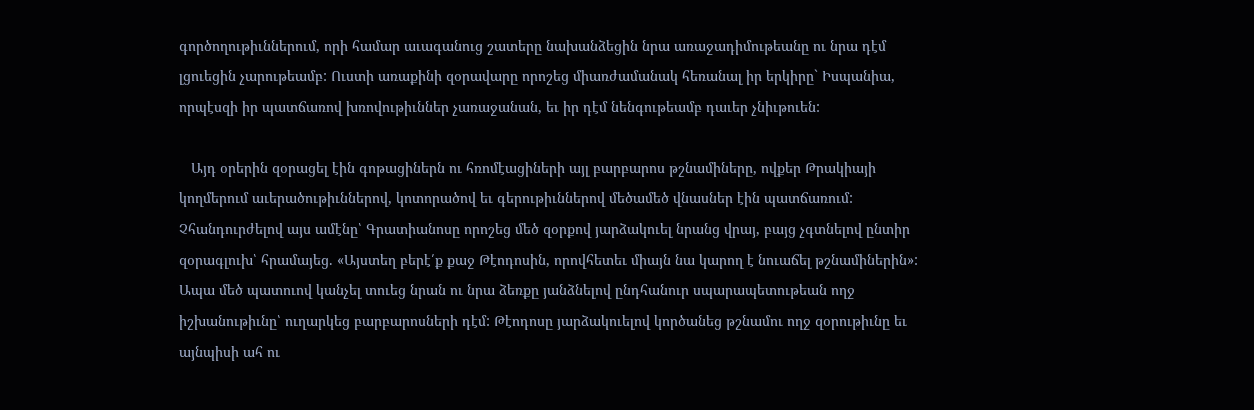գործողութիւններում, որի համար աւագանուց շատերը նախանձեցին նրա առաջադիմութեանը ու նրա դէմ լցուեցին չարութեամբ: Ուստի առաքինի զօրավարը որոշեց միառժամանակ հեռանալ իր երկիրը` Իսպանիա, որպէսզի իր պատճառով խռովութիւններ չառաջանան, եւ իր դէմ նենգութեամբ դաւեր չնիւթուեն:

   Այդ օրերին զօրացել էին գոթացիներն ու հռոմէացիների այլ բարբարոս թշնամիները, ովքեր Թրակիայի կողմերում աւերածութիւններով, կոտորածով եւ գերութիւններով մեծամեծ վնասներ էին պատճառում: Չհանդուրժելով այս ամէնը՝ Գրատիանոսը որոշեց մեծ զօրքով յարձակուել նրանց վրայ, բայց չգտնելով ընտիր զօրագլուխ՝ հրամայեց. «Այստեղ բերէ՛ք քաջ Թէոդոսին, որովհետեւ միայն նա կարող է նուաճել թշնամիներին»: Ապա մեծ պատուով կանչել տուեց նրան ու նրա ձեռքը յանձնելով ընդհանուր սպարապետութեան ողջ իշխանութիւնը՝ ուղարկեց բարբարոսների դէմ: Թէոդոսը յարձակուելով կործանեց թշնամու ողջ զօրութիւնը եւ այնպիսի ահ ու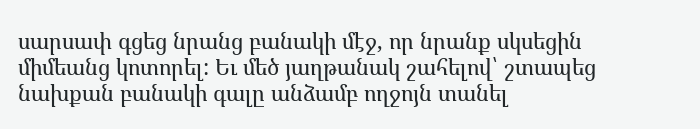սարսափ գցեց նրանց բանակի մէջ, որ նրանք սկսեցին միմեանց կոտորել: Եւ մեծ յաղթանակ շահելով՝ շտապեց նախքան բանակի գալը անձամբ ողջոյն տանել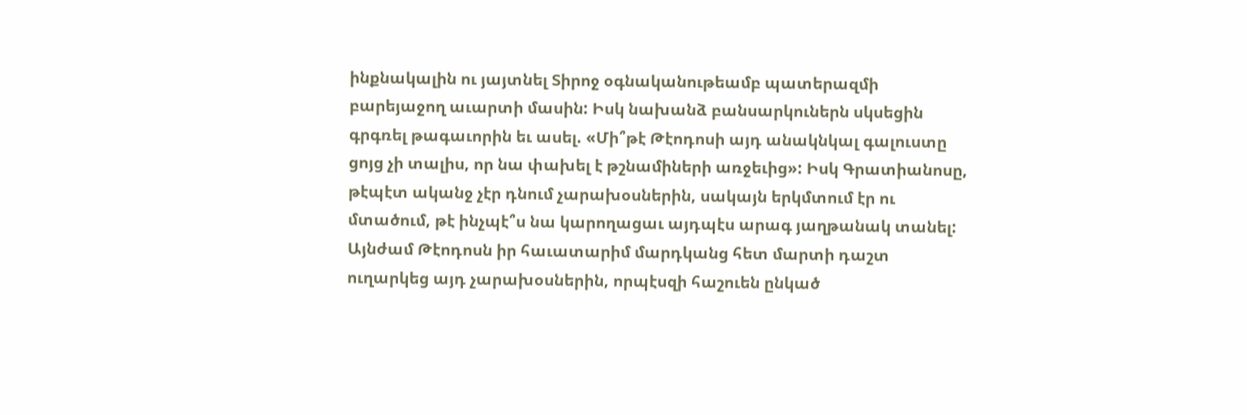ինքնակալին ու յայտնել Տիրոջ օգնականութեամբ պատերազմի բարեյաջող աւարտի մասին: Իսկ նախանձ բանսարկուներն սկսեցին գրգռել թագաւորին եւ ասել. «Մի՞թէ Թէոդոսի այդ անակնկալ գալուստը ցոյց չի տալիս, որ նա փախել է թշնամիների առջեւից»: Իսկ Գրատիանոսը, թէպէտ ականջ չէր դնում չարախօսներին, սակայն երկմտում էր ու մտածում, թէ ինչպէ՞ս նա կարողացաւ այդպէս արագ յաղթանակ տանել: Այնժամ Թէոդոսն իր հաւատարիմ մարդկանց հետ մարտի դաշտ ուղարկեց այդ չարախօսներին, որպէսզի հաշուեն ընկած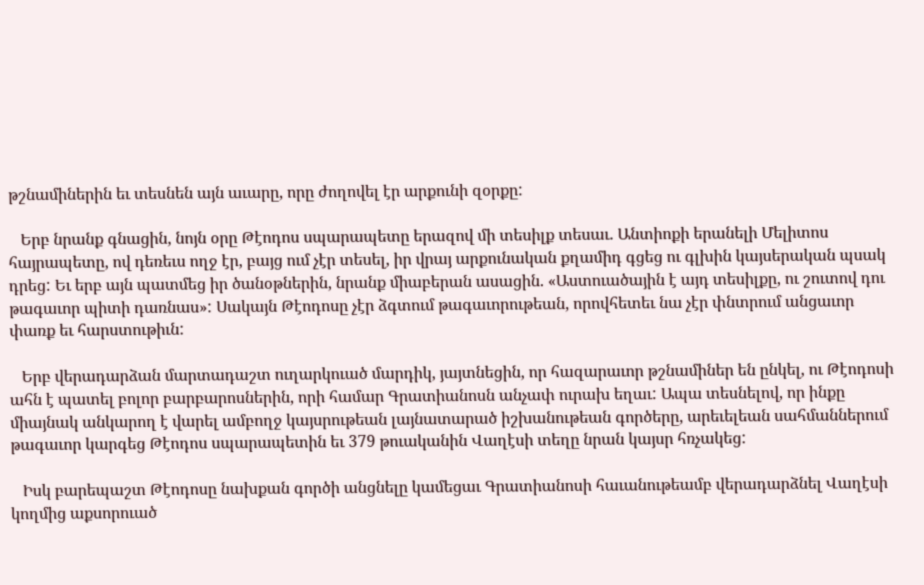թշնամիներին եւ տեսնեն այն աւարը, որը ժողովել էր արքունի զօրքը:

   Երբ նրանք գնացին, նոյն օրը Թէոդոս սպարապետը երազով մի տեսիլք տեսաւ. Անտիոքի երանելի Մելիտոս հայրապետը, ով դեռեւս ողջ էր, բայց ում չէր տեսել, իր վրայ արքունական քղամիդ գցեց ու գլխին կայսերական պսակ դրեց: Եւ երբ այն պատմեց իր ծանօթներին, նրանք միաբերան ասացին. «Աստուածային է այդ տեսիլքը, ու շուտով դու թագաւոր պիտի դառնաս»: Սակայն Թէոդոսը չէր ձգտում թագաւորութեան, որովհետեւ նա չէր փնտրում անցաւոր փառք եւ հարստութիւն:

   Երբ վերադարձան մարտադաշտ ուղարկուած մարդիկ, յայտնեցին, որ հազարաւոր թշնամիներ են ընկել, ու Թէոդոսի ահն է պատել բոլոր բարբարոսներին, որի համար Գրատիանոսն անչափ ուրախ եղաւ: Ապա տեսնելով, որ ինքը միայնակ անկարող է վարել ամբողջ կայսրութեան լայնատարած իշխանութեան գործերը, արեւելեան սահմաններում թագաւոր կարգեց Թէոդոս սպարապետին եւ 379 թուականին Վաղէսի տեղը նրան կայսր հռչակեց:

   Իսկ բարեպաշտ Թէոդոսը նախքան գործի անցնելը կամեցաւ Գրատիանոսի հաւանութեամբ վերադարձնել Վաղէսի կողմից աքսորուած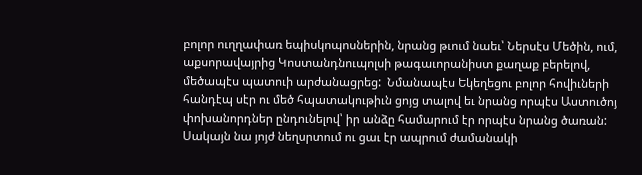բոլոր ուղղափառ եպիսկոպոսներին, նրանց թւում նաեւ՝ Ներսէս Մեծին, ում, աքսորավայրից Կոստանդնուպոլսի թագաւորանիստ քաղաք բերելով, մեծապէս պատուի արժանացրեց:  Նմանապէս Եկեղեցու բոլոր հովիւների հանդէպ սէր ու մեծ հպատակութիւն ցոյց տալով եւ նրանց որպէս Աստուծոյ փոխանորդներ ընդունելով՝ իր անձը համարում էր որպէս նրանց ծառան: Սակայն նա յոյժ նեղսրտում ու ցաւ էր ապրում ժամանակի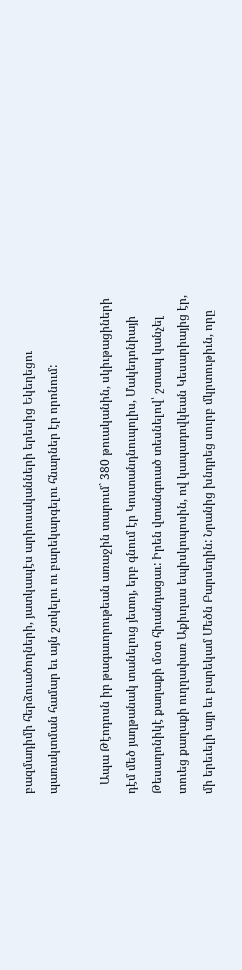բազմադիմի հերձուածողների, յատկապէս արիոսականների երեսից Եկեղեցու պառակտման համար եւ այն շտկելու ու բարեկարգելու հնարներ էր որոնում:

   Ապա Թէոդոսն իր թագաւորութեան առաջին տարում` 380 թուականին, սկիւթացիների դէմ մեծ յաղթանակ տանելուց յետոյ, երբ գնում էր Կոստանդնուպոլիս, Մակեդոնիայի Թեսաղոնիկէ քաղաքի մօտ հիւանդացաւ: Իրեն վտանգուած տեսնելով՝ շտապ կանչել տուեց քաղաքի ուղղափառ Աքիւղաս եպիսկոպոսին, ով կապադովկեան Կեսարիայից էր, մի երեւելի այր եւ բարեկամ Մեծն Բարսեղին: Նրանից խնդրեց սուրբ մկրտութիւն, որը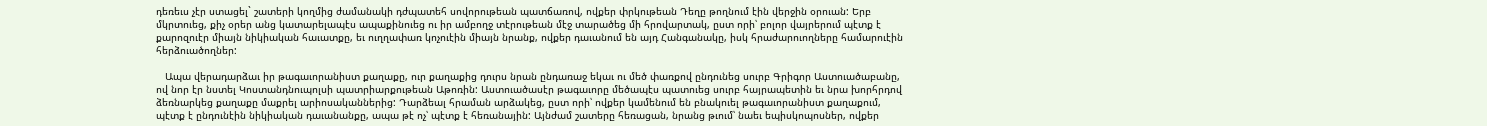դեռեւս չէր ստացել` շատերի կողմից ժամանակի դժպատեհ սովորութեան պատճառով, ովքեր փրկութեան Դեղը թողնում էին վերջին օրուան: Երբ մկրտուեց, քիչ օրեր անց կատարելապէս ապաքինուեց ու իր ամբողջ տէրութեան մէջ տարածեց մի հրովարտակ, ըստ որի՝ բոլոր վայրերում պէտք է քարոզուէր միայն նիկիական հաւատքը, եւ ուղղափառ կոչուէին միայն նրանք, ովքեր դաւանում են այդ Հանգանակը, իսկ հրաժարուողները համարուէին հերձուածողներ:

   Ապա վերադարձաւ իր թագաւորանիստ քաղաքը, ուր քաղաքից դուրս նրան ընդառաջ եկաւ ու մեծ փառքով ընդունեց սուրբ Գրիգոր Աստուածաբանը, ով նոր էր նստել Կոստանդնուպոլսի պատրիարքութեան Աթոռին: Աստուածասէր թագաւորը մեծապէս պատուեց սուրբ հայրապետին եւ նրա խորհրդով ձեռնարկեց քաղաքը մաքրել արիոսականներից: Դարձեալ հրաման արձակեց, ըստ որի՝ ովքեր կամենում են բնակուել թագաւորանիստ քաղաքում, պէտք է ընդունէին նիկիական դաւանանքը, ապա թէ ոչ՝ պէտք է հեռանային: Այնժամ շատերը հեռացան, նրանց թւում՝ նաեւ եպիսկոպոսներ, ովքեր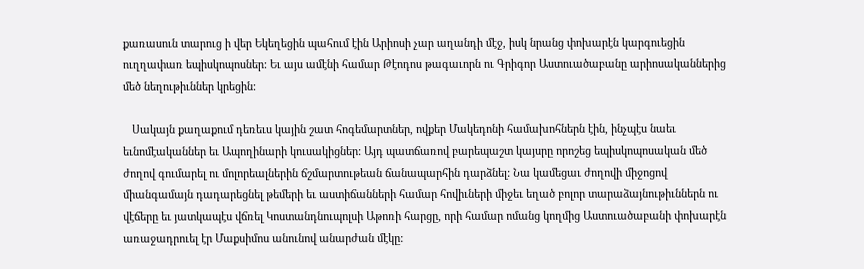քառասուն տարուց ի վեր Եկեղեցին պահում էին Արիոսի չար աղանդի մէջ, իսկ նրանց փոխարէն կարգուեցին ուղղափառ եպիսկոպոսներ: Եւ այս ամէնի համար Թէոդոս թագաւորն ու Գրիգոր Աստուածաբանը արիոսականներից մեծ նեղութիւններ կրեցին:

   Սակայն քաղաքում դեռեւս կային շատ հոգեմարտներ, ովքեր Մակեդոնի համախոհներն էին, ինչպէս նաեւ եւնոմէականներ եւ Ապողինարի կուսակիցներ: Այդ պատճառով բարեպաշտ կայսրը որոշեց եպիսկոպոսական մեծ ժողով գումարել ու մոլորեալներին ճշմարտութեան ճանապարհին դարձնել: Նա կամեցաւ ժողովի միջոցով միանգամայն դադարեցնել թեմերի եւ աստիճանների համար հովիւների միջեւ եղած բոլոր տարաձայնութիւններն ու վէճերը եւ յատկապէս վճռել Կոստանդնուպոլսի Աթոռի հարցը, որի համար ոմանց կողմից Աստուածաբանի փոխարէն առաջադրուել էր Մաքսիմոս անունով անարժան մէկը: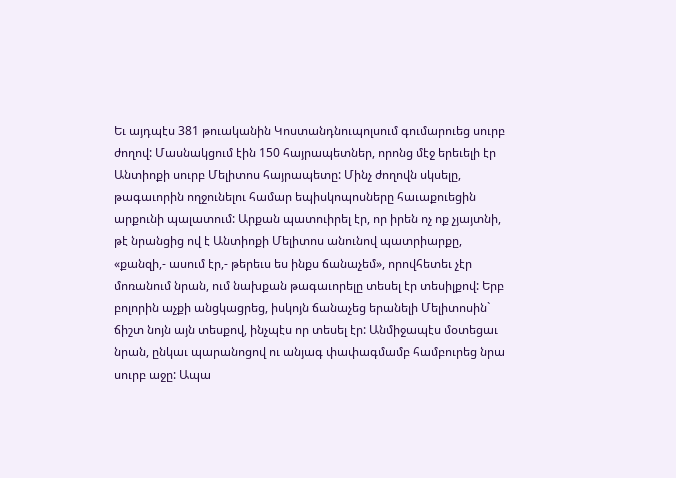Եւ այդպէս 381 թուականին Կոստանդնուպոլսում գումարուեց սուրբ ժողով: Մասնակցում էին 150 հայրապետներ, որոնց մէջ երեւելի էր Անտիոքի սուրբ Մելիտոս հայրապետը: Մինչ ժողովն սկսելը, թագաւորին ողջունելու համար եպիսկոպոսները հաւաքուեցին արքունի պալատում: Արքան պատուիրել էր, որ իրեն ոչ ոք չյայտնի, թէ նրանցից ով է Անտիոքի Մելիտոս անունով պատրիարքը, «քանզի,- ասում էր,- թերեւս ես ինքս ճանաչեմ», որովհետեւ չէր մոռանում նրան, ում նախքան թագաւորելը տեսել էր տեսիլքով: Երբ բոլորին աչքի անցկացրեց, իսկոյն ճանաչեց երանելի Մելիտոսին` ճիշտ նոյն այն տեսքով, ինչպէս որ տեսել էր: Անմիջապէս մօտեցաւ նրան, ընկաւ պարանոցով ու անյագ փափագմամբ համբուրեց նրա սուրբ աջը: Ապա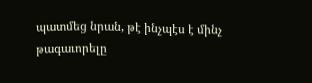պատմեց նրան, թէ ինչպէս է մինչ թագաւորելը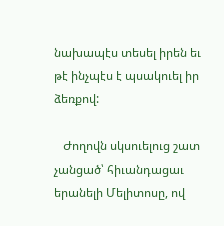նախապէս տեսել իրեն եւ թէ ինչպէս է պսակուել իր ձեռքով:

   Ժողովն սկսուելուց շատ չանցած՝ հիւանդացաւ երանելի Մելիտոսը, ով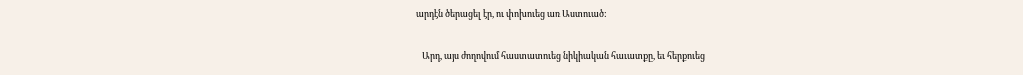արդէն ծերացել էր, ու փոխուեց առ Աստուած:

   Արդ, այս ժողովում հաստատուեց նիկիական հաւատքը, եւ հերքուեց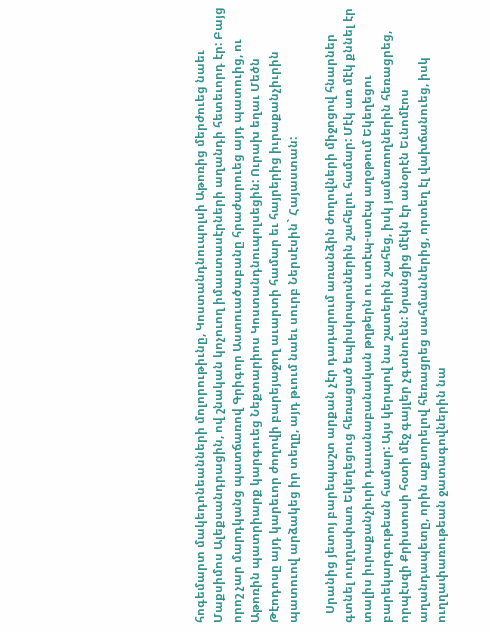հոգեմարտ մակեդոնեանների մոլորութիւնը, Կոստանդնուպոլսի Աթոռից մերժուեց նաեւ Մաքսիմոս Ալեքսանդրացին, ով շնական կոչուող իմաստասէրների աղանդի հետեւորդ էր: Բայց որոշ չար մարդկանց պատճառով Գրիգոր Աստուածաբանը հրաժարուեց այդ պատուից, ու Աթոռին պատրիարք կարգուեց Նեքտարիոս Կոստանդնուպոլսեցին: Ուրախ եղաւ Մեծն Թէոդոսը այդ կարեւոր ժողովի բարեյաջող աւարտի համար եւ հայրերից իւրաքանչիւրին պատուով արձակեց իր տեղը, այդ թւում նաեւ սուրբ Ներսէսին` Հայաստան:

   Սրանից յետոյ բարեպաշտ արքան չէր դադարում առանձին ժողովների միջոցով հնարներ գտնել ուղղափառ Եկեղեցուց հեռացած եպիսկոպոսներին շահելու համար: Մէկ առ մէկ քննել էր տալիս իւրաքանչիւրի դաւանաբանական թղթերն ու ստէպ-ստէպ աղօթում Եկեղեցու բարեկարգութեան համար: Այս կերպով նա շատերին շահեց, իսկ յամառողներին հեռացրեց, որպէսզի Քրիստոսի հօտի մէջ գայլեր չգտնուեն: Նրանցից մէկն էր անօրէն Եւնոմէոս աղանդապետը, որին աքսորելով հեռացրեց սահմաններից, որտեղ էլ վախճանուեց, իսկ ուղղափառութեան ջատագովներին նա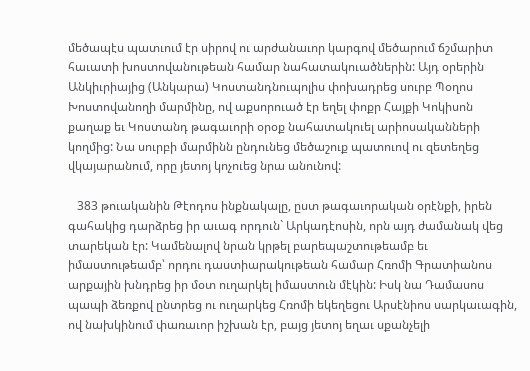մեծապէս պատւում էր սիրով ու արժանաւոր կարգով մեծարում ճշմարիտ հաւատի խոստովանութեան համար նահատակուածներին: Այդ օրերին Անկիւրիայից (Անկարա) Կոստանդնուպոլիս փոխադրեց սուրբ Պօղոս Խոստովանողի մարմինը, ով աքսորուած էր եղել փոքր Հայքի Կոկիսոն քաղաք եւ Կոստանդ թագաւորի օրօք նահատակուել արիոսականների կողմից: Նա սուրբի մարմինն ընդունեց մեծաշուք պատուով ու զետեղեց վկայարանում, որը յետոյ կոչուեց նրա անունով:

   383 թուականին Թէոդոս ինքնակալը, ըստ թագաւորական օրէնքի, իրեն գահակից դարձրեց իր աւագ որդուն` Արկադէոսին, որն այդ ժամանակ վեց տարեկան էր: Կամենալով նրան կրթել բարեպաշտութեամբ եւ իմաստութեամբ՝ որդու դաստիարակութեան համար Հռոմի Գրատիանոս արքային խնդրեց իր մօտ ուղարկել իմաստուն մէկին: Իսկ նա Դամասոս պապի ձեռքով ընտրեց ու ուղարկեց Հռոմի եկեղեցու Արսէնիոս սարկաւագին, ով նախկինում փառաւոր իշխան էր, բայց յետոյ եղաւ սքանչելի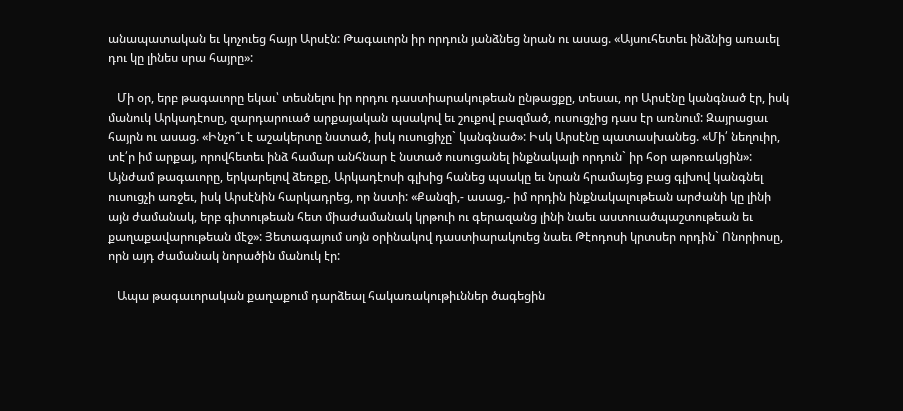անապատական եւ կոչուեց հայր Արսէն: Թագաւորն իր որդուն յանձնեց նրան ու ասաց. «Այսուհետեւ ինձնից առաւել դու կը լինես սրա հայրը»:

   Մի օր, երբ թագաւորը եկաւ՝ տեսնելու իր որդու դաստիարակութեան ընթացքը, տեսաւ, որ Արսէնը կանգնած էր, իսկ մանուկ Արկադէոսը, զարդարուած արքայական պսակով եւ շուքով բազմած, ուսուցչից դաս էր առնում: Զայրացաւ հայրն ու ասաց. «Ինչո՞ւ է աշակերտը նստած, իսկ ուսուցիչը` կանգնած»: Իսկ Արսէնը պատասխանեց. «Մի՛ նեղուիր, տէ՛ր իմ արքայ, որովհետեւ ինձ համար անհնար է նստած ուսուցանել ինքնակալի որդուն` իր հօր աթոռակցին»: Այնժամ թագաւորը, երկարելով ձեռքը, Արկադէոսի գլխից հանեց պսակը եւ նրան հրամայեց բաց գլխով կանգնել ուսուցչի առջեւ, իսկ Արսէնին հարկադրեց, որ նստի: «Քանզի,- ասաց,- իմ որդին ինքնակալութեան արժանի կը լինի այն ժամանակ, երբ գիտութեան հետ միաժամանակ կրթուի ու գերազանց լինի նաեւ աստուածպաշտութեան եւ քաղաքավարութեան մէջ»: Յետագայում սոյն օրինակով դաստիարակուեց նաեւ Թէոդոսի կրտսեր որդին` Ոնորիոսը, որն այդ ժամանակ նորածին մանուկ էր:

   Ապա թագաւորական քաղաքում դարձեալ հակառակութիւններ ծագեցին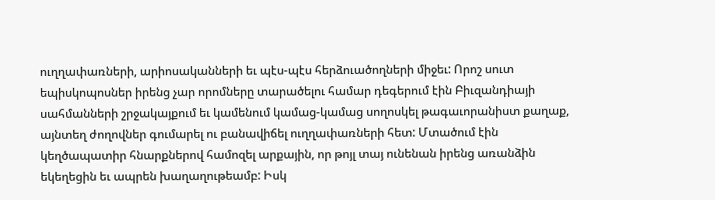ուղղափառների, արիոսականների եւ պէս-պէս հերձուածողների միջեւ: Որոշ սուտ եպիսկոպոսներ իրենց չար որոմները տարածելու համար դեգերում էին Բիւզանդիայի սահմանների շրջակայքում եւ կամենում կամաց-կամաց սողոսկել թագաւորանիստ քաղաք, այնտեղ ժողովներ գումարել ու բանավիճել ուղղափառների հետ: Մտածում էին կեղծապատիր հնարքներով համոզել արքային, որ թոյլ տայ ունենան իրենց առանձին եկեղեցին եւ ապրեն խաղաղութեամբ: Իսկ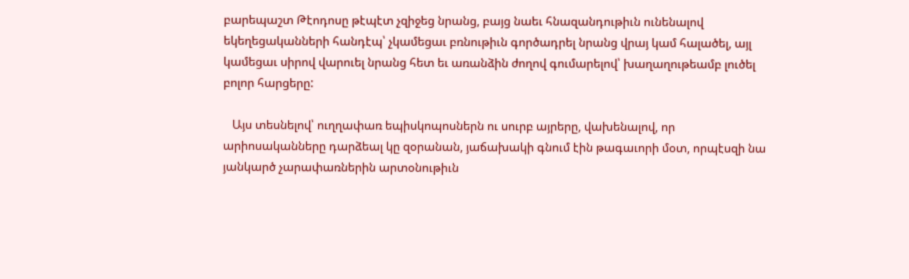բարեպաշտ Թէոդոսը թէպէտ չզիջեց նրանց, բայց նաեւ հնազանդութիւն ունենալով եկեղեցականների հանդէպ՝ չկամեցաւ բռնութիւն գործադրել նրանց վրայ կամ հալածել, այլ կամեցաւ սիրով վարուել նրանց հետ եւ առանձին ժողով գումարելով՝ խաղաղութեամբ լուծել բոլոր հարցերը:

   Այս տեսնելով՝ ուղղափառ եպիսկոպոսներն ու սուրբ այրերը, վախենալով, որ արիոսականները դարձեալ կը զօրանան, յաճախակի գնում էին թագաւորի մօտ, որպէսզի նա յանկարծ չարափառներին արտօնութիւն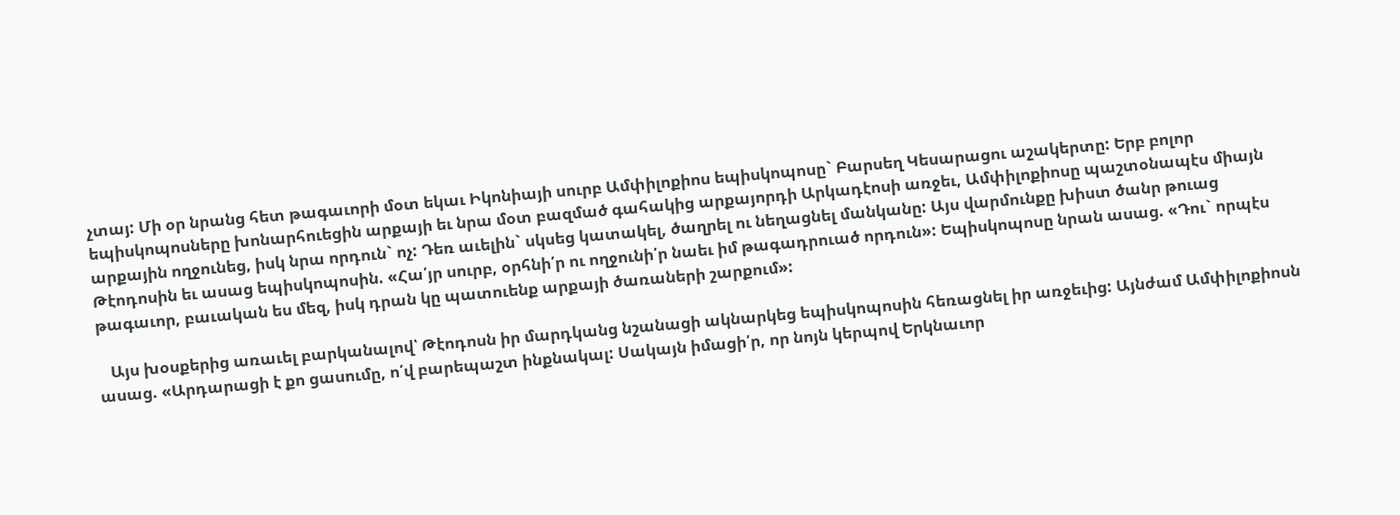չտայ: Մի օր նրանց հետ թագաւորի մօտ եկաւ Իկոնիայի սուրբ Ամփիլոքիոս եպիսկոպոսը` Բարսեղ Կեսարացու աշակերտը: Երբ բոլոր եպիսկոպոսները խոնարհուեցին արքայի եւ նրա մօտ բազմած գահակից արքայորդի Արկադէոսի առջեւ, Ամփիլոքիոսը պաշտօնապէս միայն արքային ողջունեց, իսկ նրա որդուն` ոչ: Դեռ աւելին` սկսեց կատակել, ծաղրել ու նեղացնել մանկանը: Այս վարմունքը խիստ ծանր թուաց Թէոդոսին եւ ասաց եպիսկոպոսին. «Հա՛յր սուրբ, օրհնի՛ր ու ողջունի՛ր նաեւ իմ թագադրուած որդուն»: Եպիսկոպոսը նրան ասաց. «Դու` որպէս թագաւոր, բաւական ես մեզ, իսկ դրան կը պատուենք արքայի ծառաների շարքում»:

   Այս խօսքերից առաւել բարկանալով՝ Թէոդոսն իր մարդկանց նշանացի ակնարկեց եպիսկոպոսին հեռացնել իր առջեւից: Այնժամ Ամփիլոքիոսն ասաց. «Արդարացի է քո ցասումը, ո՛վ բարեպաշտ ինքնակալ: Սակայն իմացի՛ր, որ նոյն կերպով Երկնաւոր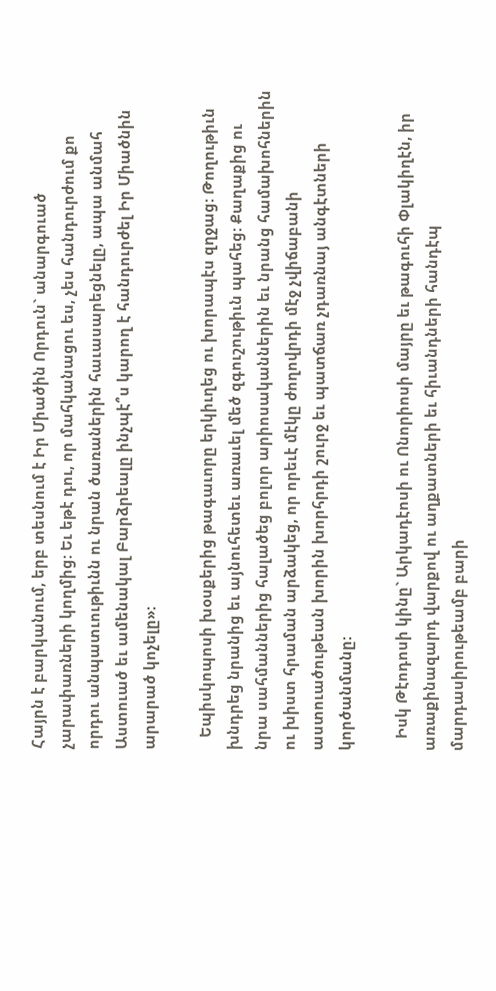Հայրն է բարկանում, երբ տեսնում է Իր Միածին Որդուն` անարգուած չարափառների կողմից: Եւ եթէ դու, որ մահկանացու ես, չես հանդուրժում քո որդու անպատւութիւնն ու նրան ծառաներին հաւասարեցնելը, ապա անմահ Աստուած եւ ամենակալ Բարձրեալը ինչպէ՞ս կարող է հանդուրժել Իր Միածնին արարած կոչելը»:

   Եպիսկոպոսի խօսքերից թագաւորը երկիւղեց ու խորապէս զղջաց: Թողութիւն խնդրեց նրանից եւ այնուհետեւ առաւել մեծ զգուշութիւն պահեց: Քաղաքից ու նրա սահմաններից հալածեց բոլոր արիոսականներին եւ նրանց համախոհներին ու խիստ հրաման արձակեց, որ որեւէ մէկը ժողովրդի մէջ չվիճաբանի աստուածութեան խորին խորհրդի շուրջ եւ պատճառ չդառնայ անգէտների կործանմանը:

   Իսկ Թէոդոսի կինը` Արկադէոսի ու Ոնորիոսի մայրը եւ թագուհի Փլակիղէն, իր առաքինազարդ վարքով ու աղքատների եւ հիւանդների հանդէպ մարդասիրութեամբ բարի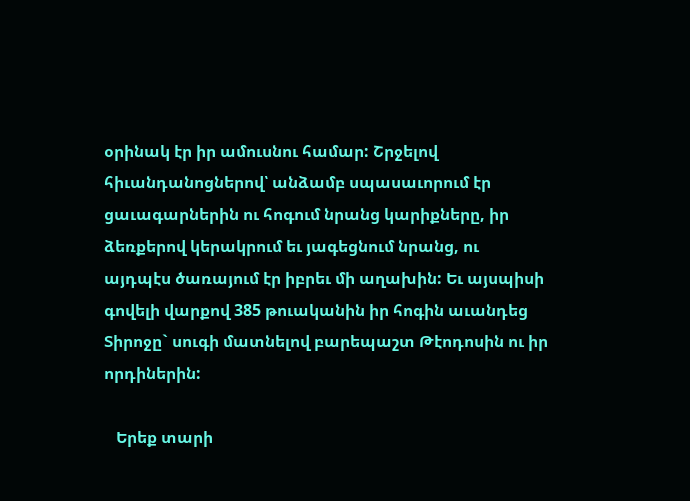օրինակ էր իր ամուսնու համար: Շրջելով հիւանդանոցներով՝ անձամբ սպասաւորում էր ցաւագարներին ու հոգում նրանց կարիքները, իր ձեռքերով կերակրում եւ յագեցնում նրանց, ու այդպէս ծառայում էր իբրեւ մի աղախին: Եւ այսպիսի գովելի վարքով 385 թուականին իր հոգին աւանդեց Տիրոջը` սուգի մատնելով բարեպաշտ Թէոդոսին ու իր որդիներին:

   Երեք տարի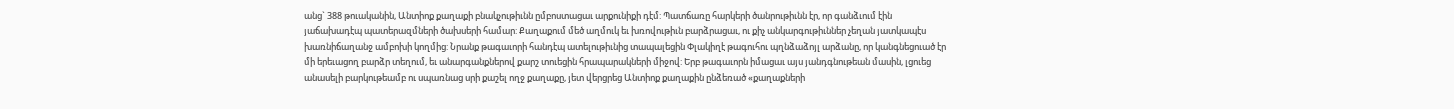անց` 388 թուականին, Անտիոք քաղաքի բնակչութիւնն ըմբոստացաւ արքունիքի դէմ: Պատճառը հարկերի ծանրութիւնն էր, որ գանձւում էին յաճախադէպ պատերազմների ծախսերի համար: Քաղաքում մեծ աղմուկ եւ խռովութիւն բարձրացաւ, ու քիչ անկարգութիւններ չեղան յատկապէս խառնիճաղանջ ամբոխի կողմից: Նրանք թագաւորի հանդէպ ատելութիւնից տապալեցին Փլակիղէ թագուհու պղնձաձոյլ արձանը, որ կանգնեցուած էր մի երեւացող բարձր տեղում, եւ անարգանքներով քարշ տուեցին հրապարակների միջով: Երբ թագաւորն իմացաւ այս յանդգնութեան մասին, լցուեց անասելի բարկութեամբ ու սպառնաց սրի քաշել ողջ քաղաքը, յետ վերցրեց Անտիոք քաղաքին ընձեռած «քաղաքների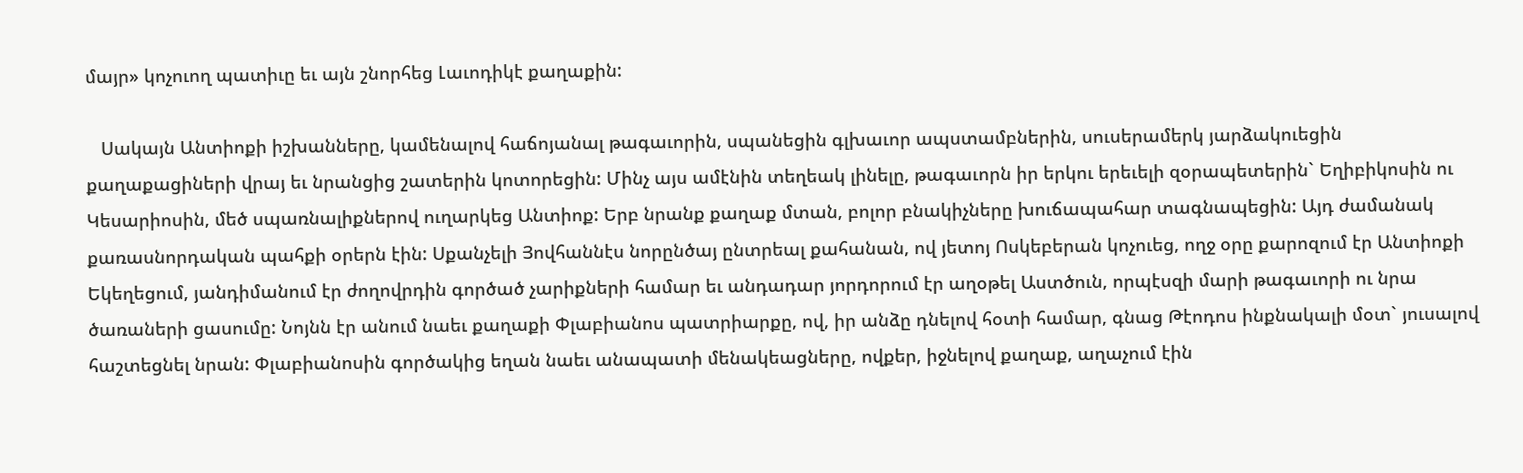մայր» կոչուող պատիւը եւ այն շնորհեց Լաւոդիկէ քաղաքին:

   Սակայն Անտիոքի իշխանները, կամենալով հաճոյանալ թագաւորին, սպանեցին գլխաւոր ապստամբներին, սուսերամերկ յարձակուեցին քաղաքացիների վրայ եւ նրանցից շատերին կոտորեցին: Մինչ այս ամէնին տեղեակ լինելը, թագաւորն իր երկու երեւելի զօրապետերին` Եղիբիկոսին ու Կեսարիոսին, մեծ սպառնալիքներով ուղարկեց Անտիոք: Երբ նրանք քաղաք մտան, բոլոր բնակիչները խուճապահար տագնապեցին: Այդ ժամանակ քառասնորդական պահքի օրերն էին: Սքանչելի Յովհաննէս նորընծայ ընտրեալ քահանան, ով յետոյ Ոսկեբերան կոչուեց, ողջ օրը քարոզում էր Անտիոքի Եկեղեցում, յանդիմանում էր ժողովրդին գործած չարիքների համար եւ անդադար յորդորում էր աղօթել Աստծուն, որպէսզի մարի թագաւորի ու նրա ծառաների ցասումը: Նոյնն էր անում նաեւ քաղաքի Փլաբիանոս պատրիարքը, ով, իր անձը դնելով հօտի համար, գնաց Թէոդոս ինքնակալի մօտ` յուսալով հաշտեցնել նրան: Փլաբիանոսին գործակից եղան նաեւ անապատի մենակեացները, ովքեր, իջնելով քաղաք, աղաչում էին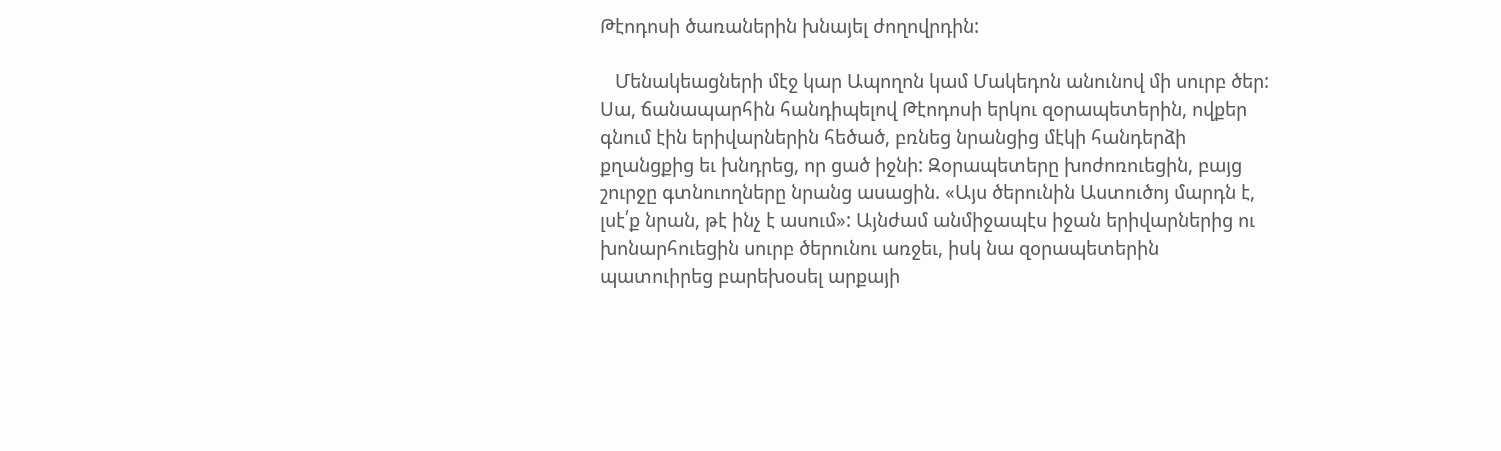Թէոդոսի ծառաներին խնայել ժողովրդին:

   Մենակեացների մէջ կար Ապողոն կամ Մակեդոն անունով մի սուրբ ծեր: Սա, ճանապարհին հանդիպելով Թէոդոսի երկու զօրապետերին, ովքեր գնում էին երիվարներին հեծած, բռնեց նրանցից մէկի հանդերձի քղանցքից եւ խնդրեց, որ ցած իջնի: Զօրապետերը խոժոռուեցին, բայց շուրջը գտնուողները նրանց ասացին. «Այս ծերունին Աստուծոյ մարդն է, լսէ՛ք նրան, թէ ինչ է ասում»: Այնժամ անմիջապէս իջան երիվարներից ու խոնարհուեցին սուրբ ծերունու առջեւ, իսկ նա զօրապետերին պատուիրեց բարեխօսել արքայի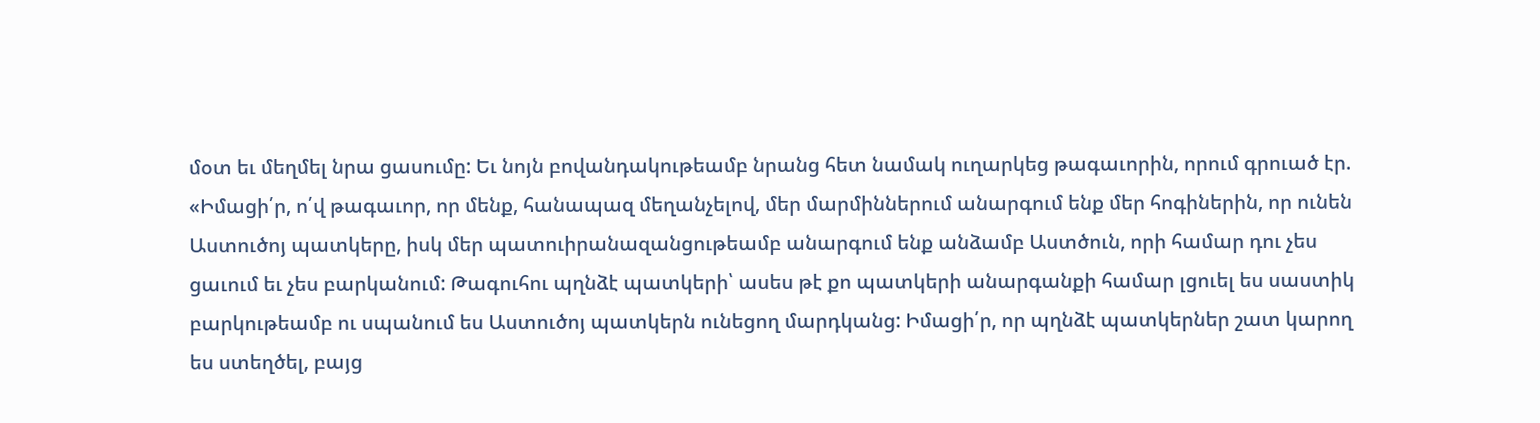մօտ եւ մեղմել նրա ցասումը: Եւ նոյն բովանդակութեամբ նրանց հետ նամակ ուղարկեց թագաւորին, որում գրուած էր. «Իմացի՛ր, ո՛վ թագաւոր, որ մենք, հանապազ մեղանչելով, մեր մարմիններում անարգում ենք մեր հոգիներին, որ ունեն Աստուծոյ պատկերը, իսկ մեր պատուիրանազանցութեամբ անարգում ենք անձամբ Աստծուն, որի համար դու չես ցաւում եւ չես բարկանում: Թագուհու պղնձէ պատկերի՝ ասես թէ քո պատկերի անարգանքի համար լցուել ես սաստիկ բարկութեամբ ու սպանում ես Աստուծոյ պատկերն ունեցող մարդկանց: Իմացի՛ր, որ պղնձէ պատկերներ շատ կարող ես ստեղծել, բայց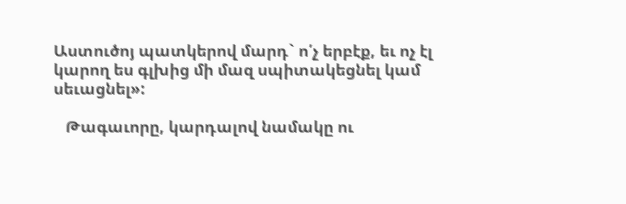Աստուծոյ պատկերով մարդ` ո՛չ երբէք, եւ ոչ էլ կարող ես գլխից մի մազ սպիտակեցնել կամ սեւացնել»:

   Թագաւորը, կարդալով նամակը ու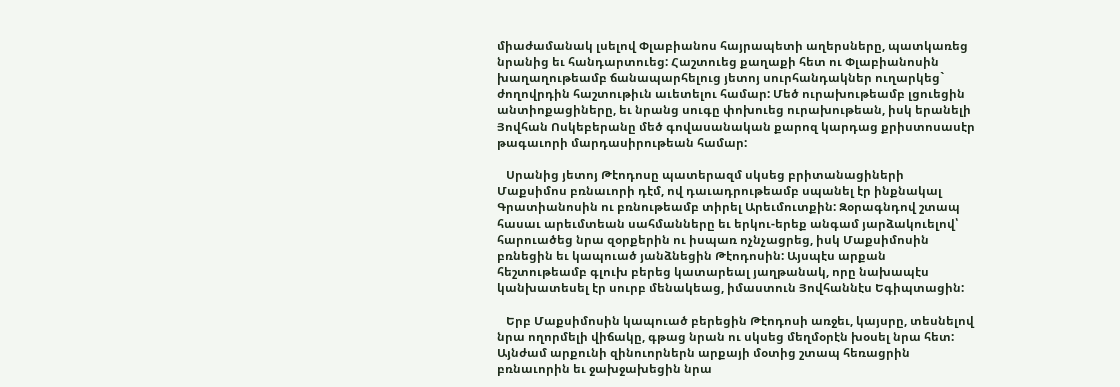միաժամանակ լսելով Փլաբիանոս հայրապետի աղերսները, պատկառեց նրանից եւ հանդարտուեց: Հաշտուեց քաղաքի հետ ու Փլաբիանոսին խաղաղութեամբ ճանապարհելուց յետոյ սուրհանդակներ ուղարկեց` ժողովրդին հաշտութիւն աւետելու համար: Մեծ ուրախութեամբ լցուեցին անտիոքացիները, եւ նրանց սուգը փոխուեց ուրախութեան, իսկ երանելի Յովհան Ոսկեբերանը մեծ գովասանական քարոզ կարդաց քրիստոսասէր թագաւորի մարդասիրութեան համար:

   Սրանից յետոյ Թէոդոսը պատերազմ սկսեց բրիտանացիների Մաքսիմոս բռնաւորի դէմ, ով դաւադրութեամբ սպանել էր ինքնակալ Գրատիանոսին ու բռնութեամբ տիրել Արեւմուտքին: Զօրագնդով շտապ հասաւ արեւմտեան սահմանները եւ երկու-երեք անգամ յարձակուելով՝ հարուածեց նրա զօրքերին ու իսպառ ոչնչացրեց, իսկ Մաքսիմոսին բռնեցին եւ կապուած յանձնեցին Թէոդոսին: Այսպէս արքան հեշտութեամբ գլուխ բերեց կատարեալ յաղթանակ, որը նախապէս կանխատեսել էր սուրբ մենակեաց, իմաստուն Յովհաննէս Եգիպտացին:

   Երբ Մաքսիմոսին կապուած բերեցին Թէոդոսի առջեւ, կայսրը, տեսնելով նրա ողորմելի վիճակը, գթաց նրան ու սկսեց մեղմօրէն խօսել նրա հետ: Այնժամ արքունի զինուորներն արքայի մօտից շտապ հեռացրին բռնաւորին եւ ջախջախեցին նրա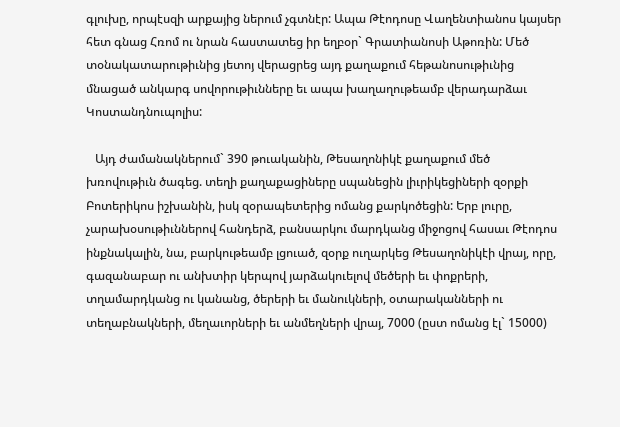գլուխը, որպէսզի արքայից ներում չգտնէր: Ապա Թէոդոսը Վաղենտիանոս կայսեր հետ գնաց Հռոմ ու նրան հաստատեց իր եղբօր` Գրատիանոսի Աթոռին: Մեծ տօնակատարութիւնից յետոյ վերացրեց այդ քաղաքում հեթանոսութիւնից մնացած անկարգ սովորութիւնները եւ ապա խաղաղութեամբ վերադարձաւ Կոստանդնուպոլիս:

   Այդ ժամանակներում` 390 թուականին, Թեսաղոնիկէ քաղաքում մեծ խռովութիւն ծագեց. տեղի քաղաքացիները սպանեցին լիւրիկեցիների զօրքի Բոտերիկոս իշխանին, իսկ զօրապետերից ոմանց քարկոծեցին: Երբ լուրը, չարախօսութիւններով հանդերձ, բանսարկու մարդկանց միջոցով հասաւ Թէոդոս ինքնակալին, նա, բարկութեամբ լցուած, զօրք ուղարկեց Թեսաղոնիկէի վրայ, որը, գազանաբար ու անխտիր կերպով յարձակուելով մեծերի եւ փոքրերի, տղամարդկանց ու կանանց, ծերերի եւ մանուկների, օտարականների ու տեղաբնակների, մեղաւորների եւ անմեղների վրայ, 7000 (ըստ ոմանց էլ` 15000)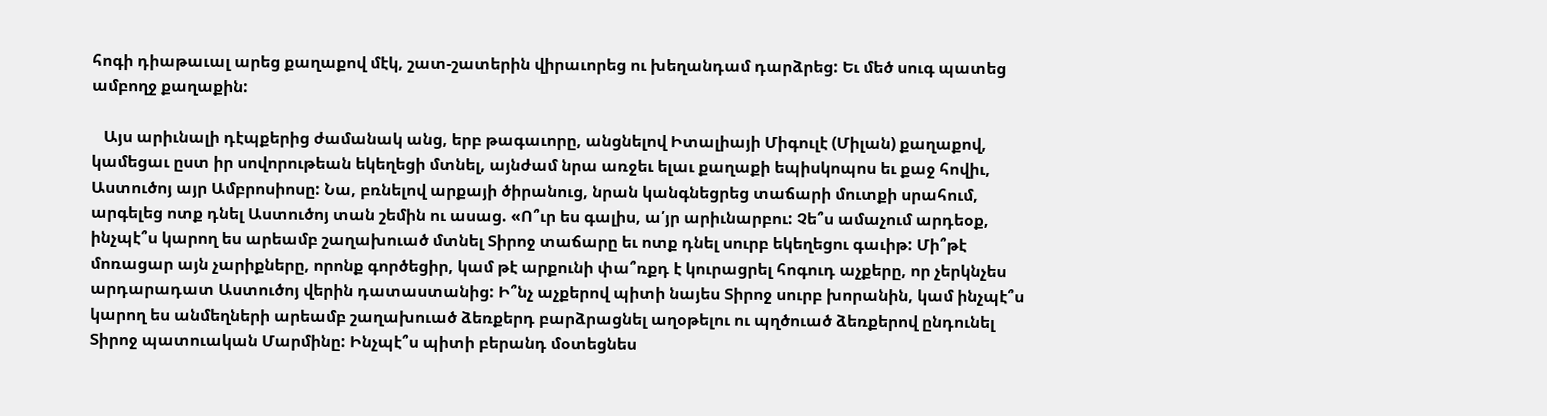հոգի դիաթաւալ արեց քաղաքով մէկ, շատ-շատերին վիրաւորեց ու խեղանդամ դարձրեց: Եւ մեծ սուգ պատեց ամբողջ քաղաքին:

   Այս արիւնալի դէպքերից ժամանակ անց, երբ թագաւորը, անցնելով Իտալիայի Միգուլէ (Միլան) քաղաքով, կամեցաւ ըստ իր սովորութեան եկեղեցի մտնել, այնժամ նրա առջեւ ելաւ քաղաքի եպիսկոպոս եւ քաջ հովիւ, Աստուծոյ այր Ամբրոսիոսը: Նա, բռնելով արքայի ծիրանուց, նրան կանգնեցրեց տաճարի մուտքի սրահում, արգելեց ոտք դնել Աստուծոյ տան շեմին ու ասաց. «Ո՞ւր ես գալիս, ա՛յր արիւնարբու: Չե՞ս ամաչում արդեօք, ինչպէ՞ս կարող ես արեամբ շաղախուած մտնել Տիրոջ տաճարը եւ ոտք դնել սուրբ եկեղեցու գաւիթ: Մի՞թէ մոռացար այն չարիքները, որոնք գործեցիր, կամ թէ արքունի փա՞ռքդ է կուրացրել հոգուդ աչքերը, որ չերկնչես արդարադատ Աստուծոյ վերին դատաստանից: Ի՞նչ աչքերով պիտի նայես Տիրոջ սուրբ խորանին, կամ ինչպէ՞ս կարող ես անմեղների արեամբ շաղախուած ձեռքերդ բարձրացնել աղօթելու ու պղծուած ձեռքերով ընդունել Տիրոջ պատուական Մարմինը: Ինչպէ՞ս պիտի բերանդ մօտեցնես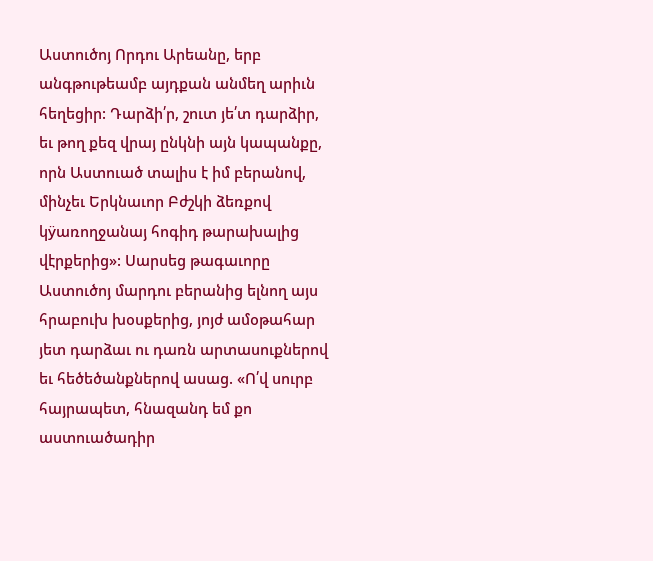Աստուծոյ Որդու Արեանը, երբ անգթութեամբ այդքան անմեղ արիւն հեղեցիր: Դարձի՛ր, շուտ յե՛տ դարձիր, եւ թող քեզ վրայ ընկնի այն կապանքը, որն Աստուած տալիս է իմ բերանով, մինչեւ Երկնաւոր Բժշկի ձեռքով կÿառողջանայ հոգիդ թարախալից վէրքերից»: Սարսեց թագաւորը Աստուծոյ մարդու բերանից ելնող այս հրաբուխ խօսքերից, յոյժ ամօթահար յետ դարձաւ ու դառն արտասուքներով եւ հեծեծանքներով ասաց. «Ո՛վ սուրբ հայրապետ, հնազանդ եմ քո աստուածադիր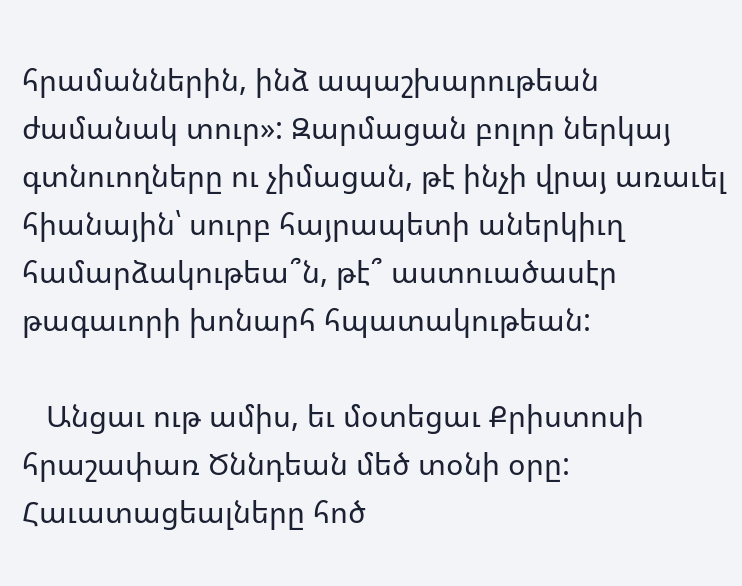հրամաններին, ինձ ապաշխարութեան ժամանակ տուր»: Զարմացան բոլոր ներկայ գտնուողները ու չիմացան, թէ ինչի վրայ առաւել հիանային՝ սուրբ հայրապետի աներկիւղ համարձակութեա՞ն, թէ՞ աստուածասէր թագաւորի խոնարհ հպատակութեան:

   Անցաւ ութ ամիս, եւ մօտեցաւ Քրիստոսի հրաշափառ Ծննդեան մեծ տօնի օրը: Հաւատացեալները հոծ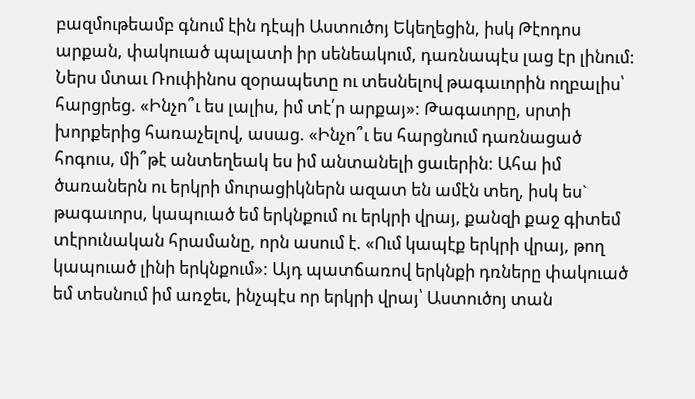բազմութեամբ գնում էին դէպի Աստուծոյ Եկեղեցին, իսկ Թէոդոս արքան, փակուած պալատի իր սենեակում, դառնապէս լաց էր լինում: Ներս մտաւ Ռուփինոս զօրապետը ու տեսնելով թագաւորին ողբալիս՝ հարցրեց. «Ինչո՞ւ ես լալիս, իմ տէ՛ր արքայ»: Թագաւորը, սրտի խորքերից հառաչելով, ասաց. «Ինչո՞ւ ես հարցնում դառնացած հոգուս, մի՞թէ անտեղեակ ես իմ անտանելի ցաւերին: Ահա իմ ծառաներն ու երկրի մուրացիկներն ազատ են ամէն տեղ, իսկ ես` թագաւորս, կապուած եմ երկնքում ու երկրի վրայ, քանզի քաջ գիտեմ տէրունական հրամանը, որն ասում է. «Ում կապէք երկրի վրայ, թող կապուած լինի երկնքում»: Այդ պատճառով երկնքի դռները փակուած եմ տեսնում իմ առջեւ, ինչպէս որ երկրի վրայ՝ Աստուծոյ տան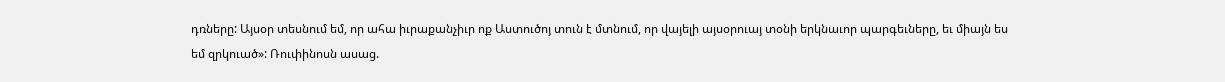դռները: Այսօր տեսնում եմ, որ ահա իւրաքանչիւր ոք Աստուծոյ տուն է մտնում, որ վայելի այսօրուայ տօնի երկնաւոր պարգեւները, եւ միայն ես եմ զրկուած»: Ռուփինոսն ասաց.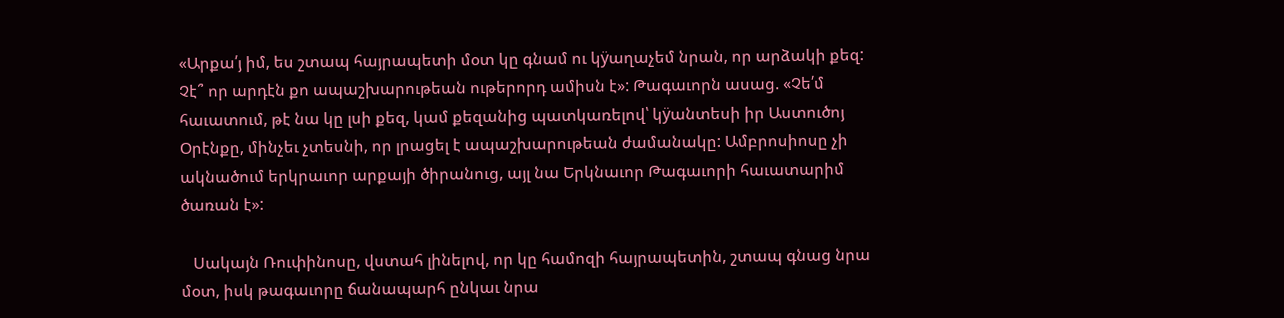«Արքա՛յ իմ, ես շտապ հայրապետի մօտ կը գնամ ու կÿաղաչեմ նրան, որ արձակի քեզ: Չէ՞ որ արդէն քո ապաշխարութեան ութերորդ ամիսն է»: Թագաւորն ասաց. «Չե՛մ հաւատում, թէ նա կը լսի քեզ, կամ քեզանից պատկառելով՝ կÿանտեսի իր Աստուծոյ Օրէնքը, մինչեւ չտեսնի, որ լրացել է ապաշխարութեան ժամանակը: Ամբրոսիոսը չի ակնածում երկրաւոր արքայի ծիրանուց, այլ նա Երկնաւոր Թագաւորի հաւատարիմ ծառան է»:

   Սակայն Ռուփինոսը, վստահ լինելով, որ կը համոզի հայրապետին, շտապ գնաց նրա մօտ, իսկ թագաւորը ճանապարհ ընկաւ նրա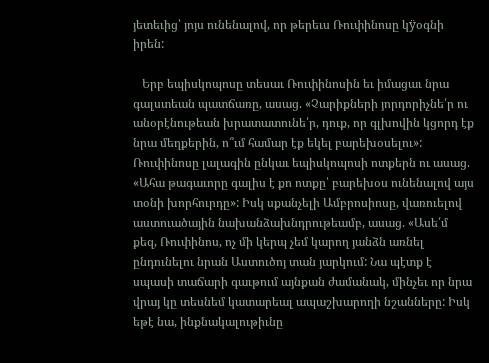յետեւից՝ յոյս ունենալով, որ թերեւս Ռուփինոսը կÿօգնի իրեն:

   Երբ եպիսկոպոսը տեսաւ Ռուփինոսին եւ իմացաւ նրա գալստեան պատճառը, ասաց. «Չարիքների յորդորիչնե՛ր ու անօրէնութեան խրատատունե՛ր, դուք, որ գլխովին կցորդ էք նրա մեղքերին, ո՞ւմ համար էք եկել բարեխօսելու»: Ռուփինոսը լալագին ընկաւ եպիսկոպոսի ոտքերն ու ասաց. «Ահա թագաւորը գալիս է քո ոտքը՝ բարեխօս ունենալով այս տօնի խորհուրդը»: Իսկ սքանչելի Ամբրոսիոսը, վառուելով աստուածային նախանձախնդրութեամբ, ասաց. «Ասե՛մ քեզ, Ռուփինոս, ոչ մի կերպ չեմ կարող յանձն առնել ընդունելու նրան Աստուծոյ տան յարկում: Նա պէտք է սպասի տաճարի գաւթում այնքան ժամանակ, մինչեւ որ նրա վրայ կը տեսնեմ կատարեալ ապաշխարողի նշանները: Իսկ եթէ նա, ինքնակալութիւնը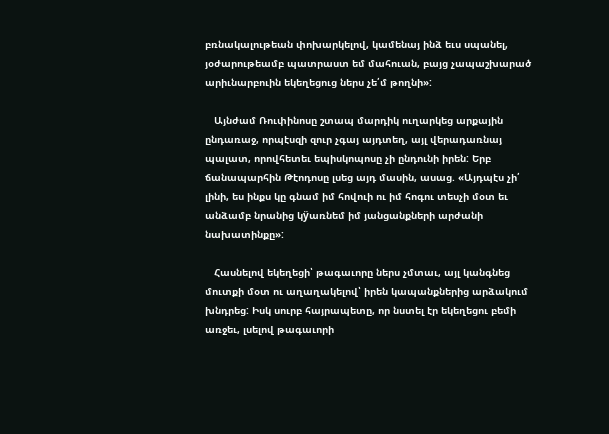բռնակալութեան փոխարկելով, կամենայ ինձ եւս սպանել, յօժարութեամբ պատրաստ եմ մահուան, բայց չապաշխարած արիւնարբուին եկեղեցուց ներս չե՛մ թողնի»:

   Այնժամ Ռուփինոսը շտապ մարդիկ ուղարկեց արքային ընդառաջ, որպէսզի զուր չգայ այդտեղ, այլ վերադառնայ պալատ, որովհետեւ եպիսկոպոսը չի ընդունի իրեն: Երբ ճանապարհին Թէոդոսը լսեց այդ մասին, ասաց. «Այդպէս չի՛ լինի, ես ինքս կը գնամ իմ հովուի ու իմ հոգու տեսչի մօտ եւ անձամբ նրանից կÿառնեմ իմ յանցանքների արժանի նախատինքը»:

   Հասնելով եկեղեցի՝ թագաւորը ներս չմտաւ, այլ կանգնեց մուտքի մօտ ու աղաղակելով՝ իրեն կապանքներից արձակում խնդրեց: Իսկ սուրբ հայրապետը, որ նստել էր եկեղեցու բեմի առջեւ, լսելով թագաւորի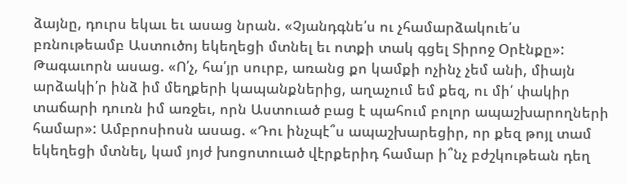ձայնը, դուրս եկաւ եւ ասաց նրան. «Չյանդգնե՛ս ու չհամարձակուե՛ս բռնութեամբ Աստուծոյ եկեղեցի մտնել եւ ոտքի տակ գցել Տիրոջ Օրէնքը»: Թագաւորն ասաց. «Ո՛չ, հա՛յր սուրբ, առանց քո կամքի ոչինչ չեմ անի, միայն արձակի՛ր ինձ իմ մեղքերի կապանքներից, աղաչում եմ քեզ, ու մի՛ փակիր տաճարի դուռն իմ առջեւ, որն Աստուած բաց է պահում բոլոր ապաշխարողների համար»: Ամբրոսիոսն ասաց. «Դու ինչպէ՞ս ապաշխարեցիր, որ քեզ թոյլ տամ եկեղեցի մտնել, կամ յոյժ խոցոտուած վէրքերիդ համար ի՞նչ բժշկութեան դեղ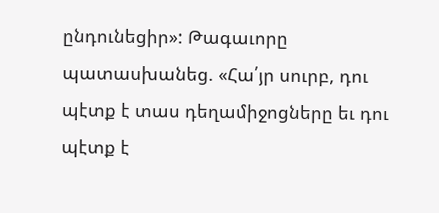ընդունեցիր»: Թագաւորը պատասխանեց. «Հա՛յր սուրբ, դու պէտք է տաս դեղամիջոցները եւ դու պէտք է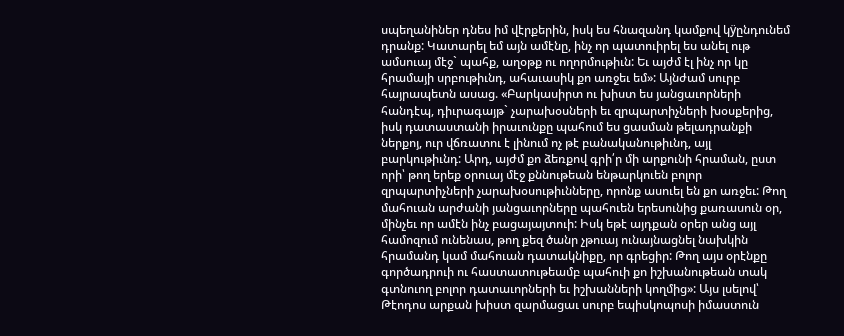սպեղանիներ դնես իմ վէրքերին, իսկ ես հնազանդ կամքով կÿընդունեմ դրանք: Կատարել եմ այն ամէնը, ինչ որ պատուիրել ես անել ութ ամսուայ մէջ` պահք, աղօթք ու ողորմութիւն: Եւ այժմ էլ ինչ որ կը հրամայի սրբութիւնդ, ահաւասիկ քո առջեւ եմ»: Այնժամ սուրբ հայրապետն ասաց. «Բարկասիրտ ու խիստ ես յանցաւորների հանդէպ, դիւրագայթ` չարախօսների եւ զրպարտիչների խօսքերից, իսկ դատաստանի իրաւունքը պահում ես ցասման թելադրանքի ներքոյ, ուր վճռատու է լինում ոչ թէ բանականութիւնդ, այլ բարկութիւնդ: Արդ, այժմ քո ձեռքով գրի՛ր մի արքունի հրաման, ըստ որի՝ թող երեք օրուայ մէջ քննութեան ենթարկուեն բոլոր զրպարտիչների չարախօսութիւնները, որոնք ասուել են քո առջեւ: Թող մահուան արժանի յանցաւորները պահուեն երեսունից քառասուն օր, մինչեւ որ ամէն ինչ բացայայտուի: Իսկ եթէ այդքան օրեր անց այլ համոզում ունենաս, թող քեզ ծանր չթուայ ունայնացնել նախկին հրամանդ կամ մահուան դատակնիքը, որ գրեցիր: Թող այս օրէնքը գործադրուի ու հաստատութեամբ պահուի քո իշխանութեան տակ գտնուող բոլոր դատաւորների եւ իշխանների կողմից»: Այս լսելով՝ Թէոդոս արքան խիստ զարմացաւ սուրբ եպիսկոպոսի իմաստուն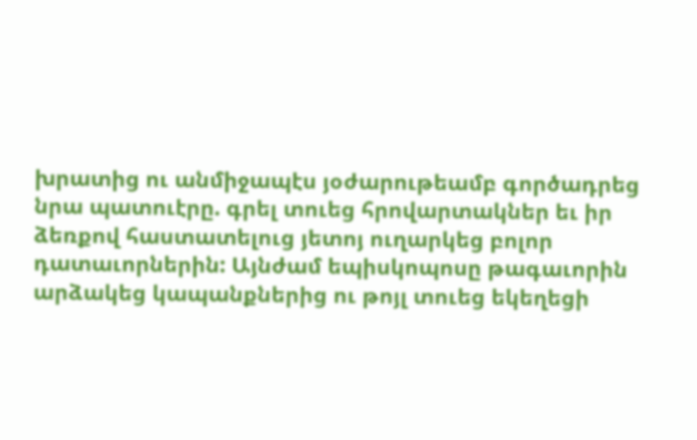խրատից ու անմիջապէս յօժարութեամբ գործադրեց նրա պատուէրը. գրել տուեց հրովարտակներ եւ իր ձեռքով հաստատելուց յետոյ ուղարկեց բոլոր դատաւորներին: Այնժամ եպիսկոպոսը թագաւորին արձակեց կապանքներից ու թոյլ տուեց եկեղեցի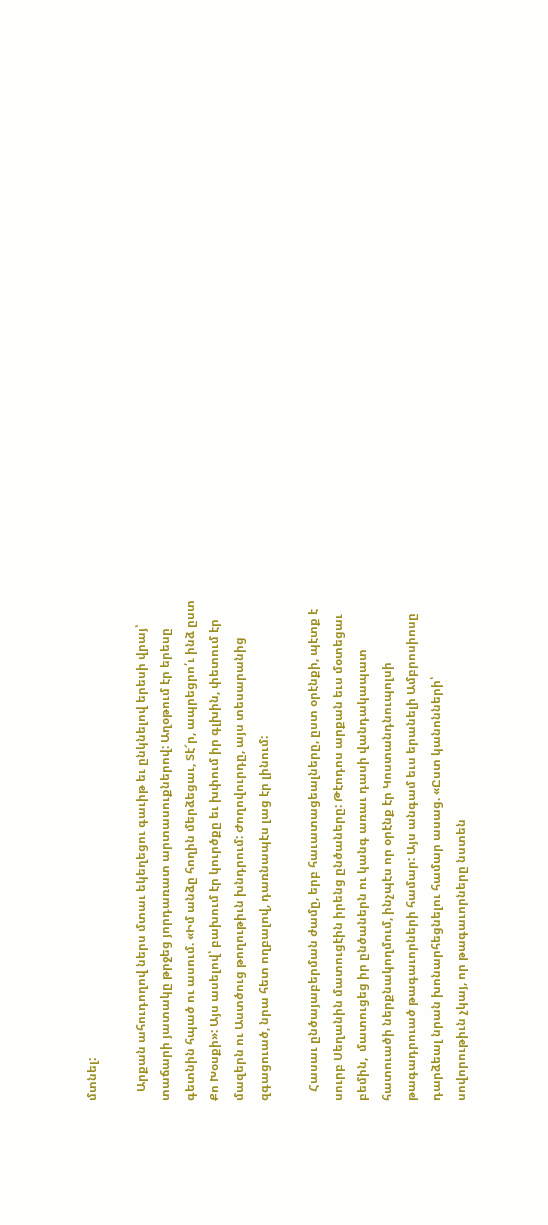մտնել:

   Արքան ահուդողով ներս մտաւ եկեղեցու գաւիթ եւ ընկնելով երեսի վրայ՝ տաճարի յատակը թրջեց յորդառատ արտասուքներով: Աղօթում էր երեսը գետնին հպած ու ասում. «Իմ անձը հողին մերձեցաւ, Տէ՜ր, ապրեցրո՛ւ ինձ ըստ Քո Խօսքի»: Այս ասելով՝ բախում էր կուրծքը եւ խփում իր գլխին, փետում էր մազերն ու Աստծուց թողութիւն խնդրում: Ժողովուրդը, այս տեսարանից զգացուած, նրա հետ ողբալով, դառնապէս լաց էր լինում:

   Հասաւ ընծայաբերման ժամը, երբ հաւատացեալները, ըստ օրէնքի, պէտք է սուրբ Սեղանին մատուցէին իրենց ընծաները: Թէոդոս արքան եւս մօտեցաւ բեմին,  մատուցեց իր ընծաներն ու կանգ առաւ դասի վանդակապատ հատուածի ներքնակողմում, ինչպէս որ օրէնք էր Կոստանդնուպոլսի թագադրուած թագաւորների համար: Այս անգամ եւս երանելի Ամբրոսիոսը դարձեալ նրան խոնարհեցնելու համար ասաց. «Ըստ կանոնների՝ սովորութիւն չկայ, որ թագաւորները նստեն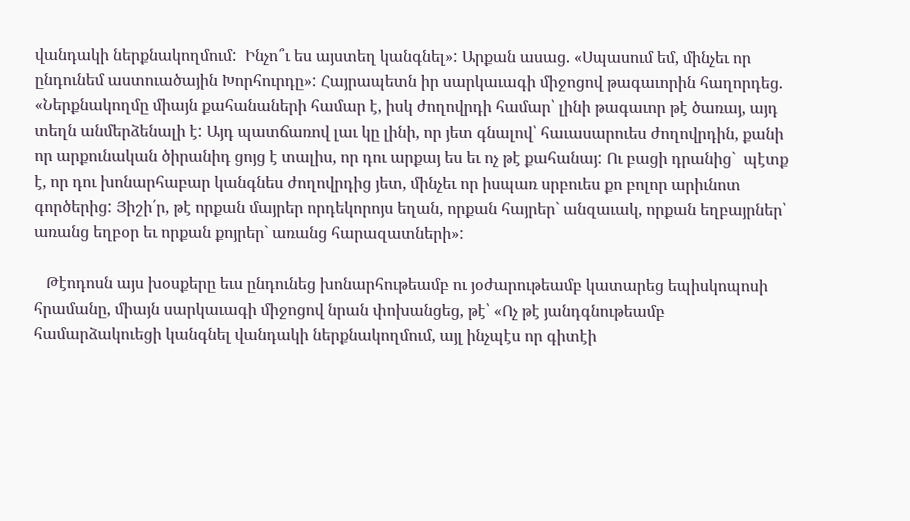վանդակի ներքնակողմում:  Ինչո՞ւ ես այստեղ կանգնել»: Արքան ասաց. «Սպասում եմ, մինչեւ որ ընդունեմ աստուածային Խորհուրդը»: Հայրապետն իր սարկաւագի միջոցով թագաւորին հաղորդեց. «Ներքնակողմը միայն քահանաների համար է, իսկ ժողովրդի համար՝ լինի թագաւոր թէ ծառայ, այդ տեղն անմերձենալի է: Այդ պատճառով լաւ կը լինի, որ յետ գնալով՝ հաւասարուես ժողովրդին, քանի որ արքունական ծիրանիդ ցոյց է տալիս, որ դու արքայ ես եւ ոչ թէ քահանայ: Ու բացի դրանից`  պէտք է, որ դու խոնարհաբար կանգնես ժողովրդից յետ, մինչեւ որ իսպառ սրբուես քո բոլոր արիւնոտ գործերից: Յիշի՛ր, թէ որքան մայրեր որդեկորոյս եղան, որքան հայրեր` անզաւակ, որքան եղբայրներ՝ առանց եղբօր եւ որքան քոյրեր` առանց հարազատների»:

   Թէոդոսն այս խօսքերը եւս ընդունեց խոնարհութեամբ ու յօժարութեամբ կատարեց եպիսկոպոսի հրամանը, միայն սարկաւագի միջոցով նրան փոխանցեց, թէ՝ «Ոչ թէ յանդգնութեամբ համարձակուեցի կանգնել վանդակի ներքնակողմում, այլ ինչպէս որ գիտէի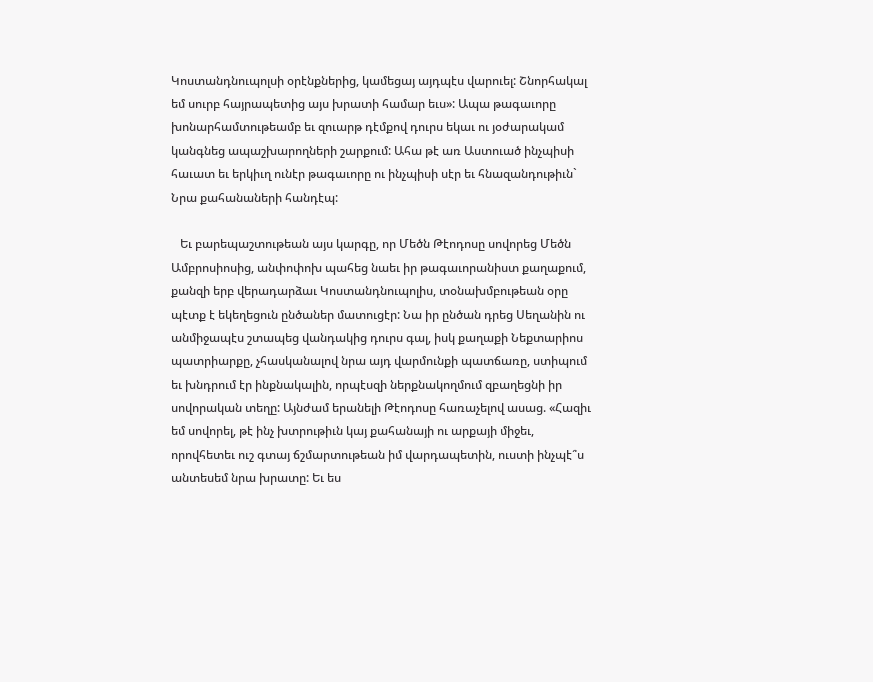Կոստանդնուպոլսի օրէնքներից, կամեցայ այդպէս վարուել: Շնորհակալ եմ սուրբ հայրապետից այս խրատի համար եւս»: Ապա թագաւորը խոնարհամտութեամբ եւ զուարթ դէմքով դուրս եկաւ ու յօժարակամ կանգնեց ապաշխարողների շարքում: Ահա թէ առ Աստուած ինչպիսի հաւատ եւ երկիւղ ունէր թագաւորը ու ինչպիսի սէր եւ հնազանդութիւն` Նրա քահանաների հանդէպ:

   Եւ բարեպաշտութեան այս կարգը, որ Մեծն Թէոդոսը սովորեց Մեծն Ամբրոսիոսից, անփոփոխ պահեց նաեւ իր թագաւորանիստ քաղաքում, քանզի երբ վերադարձաւ Կոստանդնուպոլիս, տօնախմբութեան օրը պէտք է եկեղեցուն ընծաներ մատուցէր: Նա իր ընծան դրեց Սեղանին ու անմիջապէս շտապեց վանդակից դուրս գալ, իսկ քաղաքի Նեքտարիոս պատրիարքը, չհասկանալով նրա այդ վարմունքի պատճառը, ստիպում եւ խնդրում էր ինքնակալին, որպէսզի ներքնակողմում զբաղեցնի իր սովորական տեղը: Այնժամ երանելի Թէոդոսը հառաչելով ասաց. «Հազիւ եմ սովորել, թէ ինչ խտրութիւն կայ քահանայի ու արքայի միջեւ, որովհետեւ ուշ գտայ ճշմարտութեան իմ վարդապետին, ուստի ինչպէ՞ս անտեսեմ նրա խրատը: Եւ ես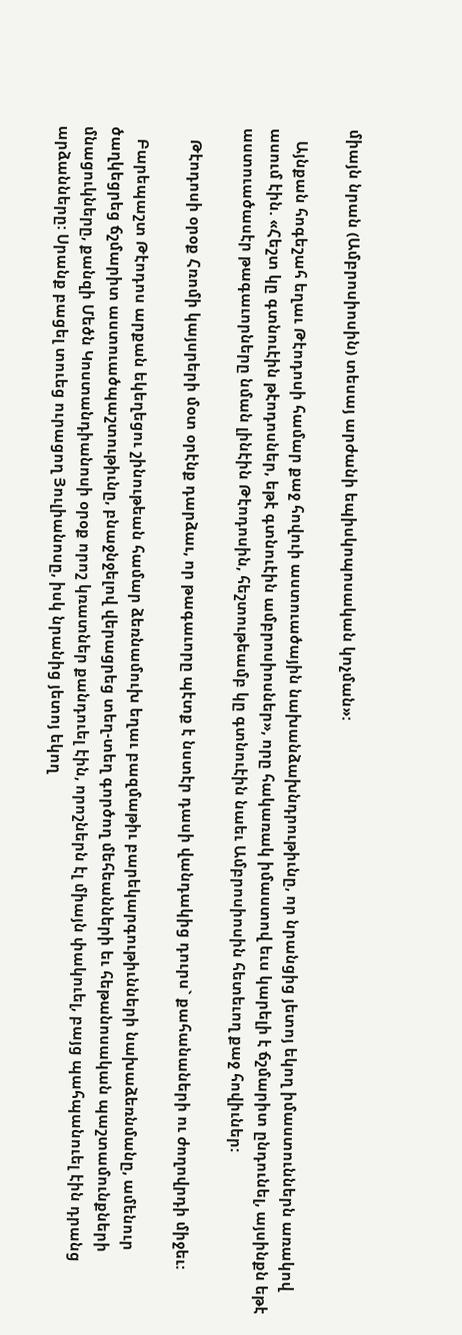միայն նրան (Ամբրոսիոսին) տեսայ արժանի եպիսկոպոսական կոչման»:

   Այնքան հոգեշահ եղաւ Թէոդոսի համար քաջ հովուի աստուածային նախանձախնդրութիւնը, որ նրանցից յետոյ եկող իմաստուններն առակով ասում էին. «Հեշտ կը գտնուէին թէոդոսներ, եթէ գտնուէին ամբրոսիոսներ», որը հակառակ իմաստով եւս կարելի է ճշմարիտ ընդունել, այսինքն եթէ աստուածասէր թագաւորները նման լինէին Թէոդոսին, հեշտութեամբ կը գտնուէին նաեւ Ամբրոսիոսին հետեւող քաջ հովիւներ:

   Թէոդոսի օրօք Հռոմի կայսրերի մօտ օրէնք դարձաւ, որ թագաւորը պէտք է նստէր դասի վանդակից դուրս` քահանաների ու ժողովրդի միջեւ:

   Բարեպաշտ Թէոդոս արքան եկեղեցու շինութեան համար ձեռնամուխ եղաւ բազմաթիւ բարեկարգութիւնների նախաձեռնմանը, ամենուր ծաղկեցրեց ճշմարիտ աստուածպաշտութիւնը, բնաջնջելով վերացրեց տեղ-տեղ գործող մեհեանների եւ հեթանոսական պաշտամունքների մնացուկները, քանզի Մեծն Կոստանդիանոսի օրօք որոշ կռատներ քանդուել էին, որոշներն էլ միայն փակուել, բայց պահպանուել էին դրանց արձանները: Սրանք բացել տուեց ուրացող Յուլիանոսը, իսկ նրանից յետոյ եկող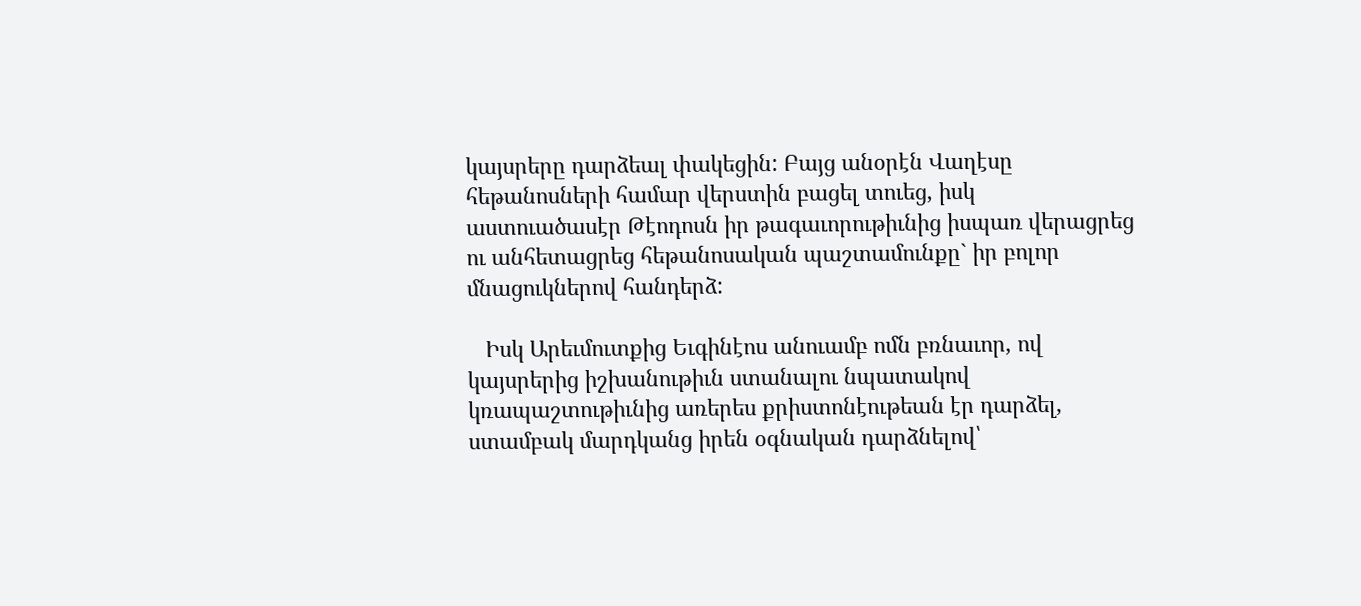կայսրերը դարձեալ փակեցին: Բայց անօրէն Վաղէսը հեթանոսների համար վերստին բացել տուեց, իսկ աստուածասէր Թէոդոսն իր թագաւորութիւնից իսպառ վերացրեց ու անհետացրեց հեթանոսական պաշտամունքը` իր բոլոր մնացուկներով հանդերձ:

   Իսկ Արեւմուտքից Եւգինէոս անուամբ ոմն բռնաւոր, ով կայսրերից իշխանութիւն ստանալու նպատակով կռապաշտութիւնից առերես քրիստոնէութեան էր դարձել, ստամբակ մարդկանց իրեն օգնական դարձնելով՝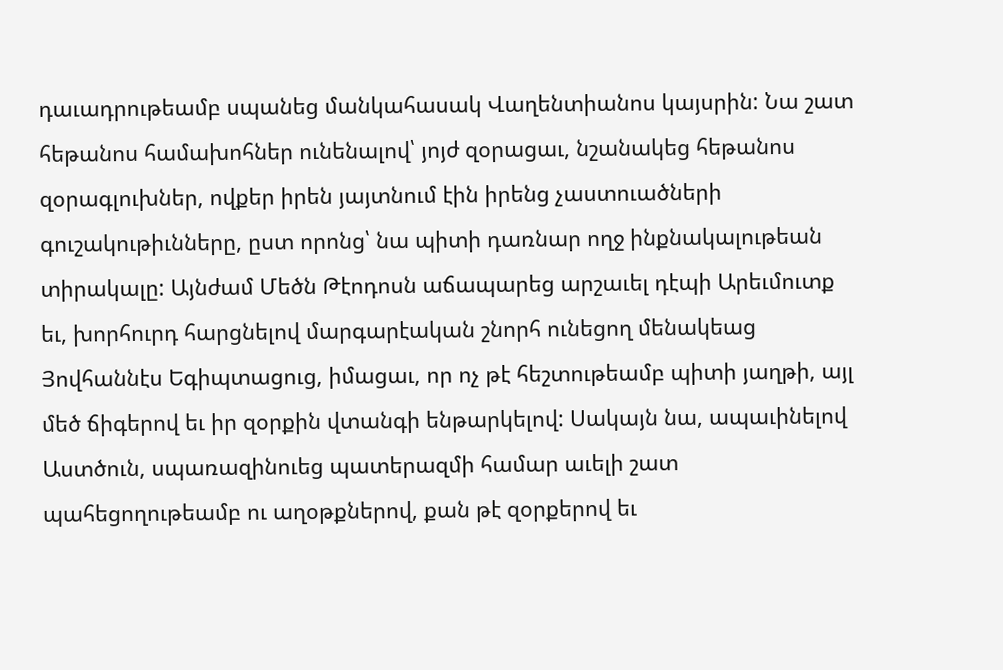դաւադրութեամբ սպանեց մանկահասակ Վաղենտիանոս կայսրին: Նա շատ հեթանոս համախոհներ ունենալով՝ յոյժ զօրացաւ, նշանակեց հեթանոս զօրագլուխներ, ովքեր իրեն յայտնում էին իրենց չաստուածների գուշակութիւնները, ըստ որոնց՝ նա պիտի դառնար ողջ ինքնակալութեան տիրակալը: Այնժամ Մեծն Թէոդոսն աճապարեց արշաւել դէպի Արեւմուտք եւ, խորհուրդ հարցնելով մարգարէական շնորհ ունեցող մենակեաց Յովհաննէս Եգիպտացուց, իմացաւ, որ ոչ թէ հեշտութեամբ պիտի յաղթի, այլ մեծ ճիգերով եւ իր զօրքին վտանգի ենթարկելով: Սակայն նա, ապաւինելով Աստծուն, սպառազինուեց պատերազմի համար աւելի շատ պահեցողութեամբ ու աղօթքներով, քան թէ զօրքերով եւ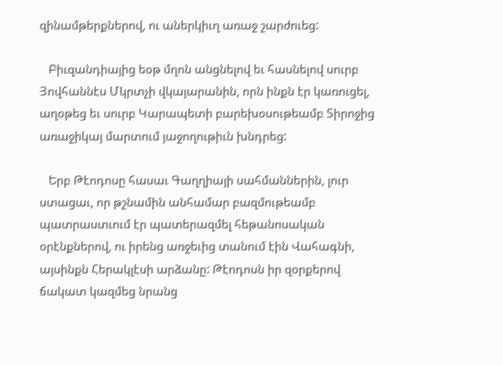զինամթերքներով, ու աներկիւղ առաջ շարժուեց:

   Բիւզանդիայից եօթ մղոն անցնելով եւ հասնելով սուրբ Յովհաննէս Մկրտչի վկայարանին, որն ինքն էր կառուցել, աղօթեց եւ սուրբ Կարապետի բարեխօսութեամբ Տիրոջից առաջիկայ մարտում յաջողութիւն խնդրեց:

   Երբ Թէոդոսը հասաւ Գաղղիայի սահմաններին, լուր ստացաւ, որ թշնամին անհամար բազմութեամբ պատրաստւում էր պատերազմել հեթանոսական օրէնքներով, ու իրենց առջեւից տանում էին Վահագնի, այսինքն Հերակլէսի արձանը: Թէոդոսն իր զօրքերով ճակատ կազմեց նրանց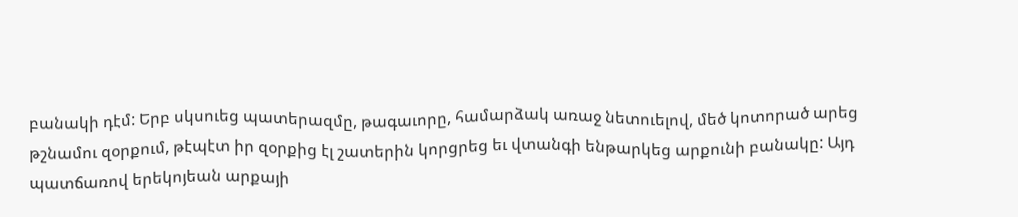բանակի դէմ: Երբ սկսուեց պատերազմը, թագաւորը, համարձակ առաջ նետուելով, մեծ կոտորած արեց թշնամու զօրքում, թէպէտ իր զօրքից էլ շատերին կորցրեց եւ վտանգի ենթարկեց արքունի բանակը: Այդ պատճառով երեկոյեան արքայի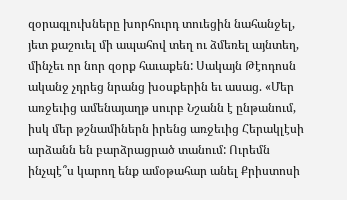զօրագլուխները խորհուրդ տուեցին նահանջել, յետ քաշուել մի ապահով տեղ ու ձմեռել այնտեղ, մինչեւ որ նոր զօրք հաւաքեն: Սակայն Թէոդոսն ականջ չդրեց նրանց խօսքերին եւ ասաց. «Մեր առջեւից ամենայաղթ սուրբ Նշանն է ընթանում, իսկ մեր թշնամիներն իրենց առջեւից Հերակլէսի արձանն են բարձրացրած տանում: Ուրեմն ինչպէ՞ս կարող ենք ամօթահար անել Քրիստոսի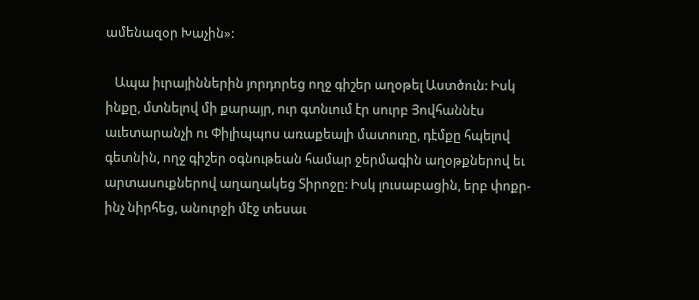ամենազօր Խաչին»:

   Ապա իւրայիններին յորդորեց ողջ գիշեր աղօթել Աստծուն: Իսկ ինքը, մտնելով մի քարայր, ուր գտնւում էր սուրբ Յովհաննէս աւետարանչի ու Փիլիպպոս առաքեալի մատուռը, դէմքը հպելով գետնին, ողջ գիշեր օգնութեան համար ջերմագին աղօթքներով եւ արտասուքներով աղաղակեց Տիրոջը: Իսկ լուսաբացին, երբ փոքր-ինչ նիրհեց, անուրջի մէջ տեսաւ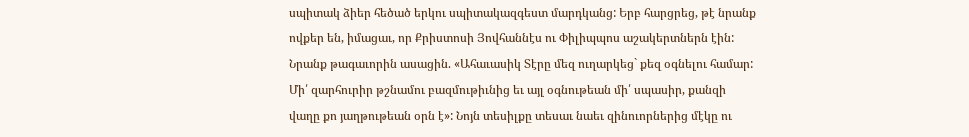սպիտակ ձիեր հեծած երկու սպիտակազգեստ մարդկանց: Երբ հարցրեց, թէ նրանք ովքեր են, իմացաւ, որ Քրիստոսի Յովհաննէս ու Փիլիպպոս աշակերտներն էին: Նրանք թագաւորին ասացին. «Ահաւասիկ Տէրը մեզ ուղարկեց` քեզ օգնելու համար: Մի՛ զարհուրիր թշնամու բազմութիւնից եւ այլ օգնութեան մի՛ սպասիր, քանզի վաղը քո յաղթութեան օրն է»: Նոյն տեսիլքը տեսաւ նաեւ զինուորներից մէկը ու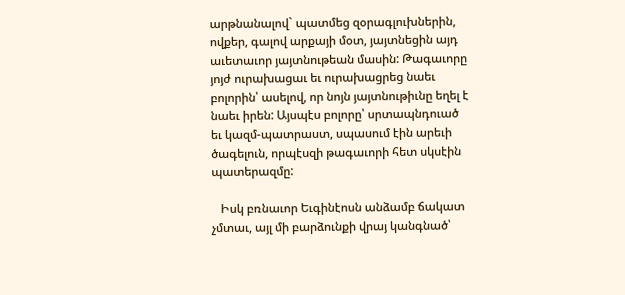արթնանալով` պատմեց զօրագլուխներին, ովքեր, գալով արքայի մօտ, յայտնեցին այդ աւետաւոր յայտնութեան մասին: Թագաւորը յոյժ ուրախացաւ եւ ուրախացրեց նաեւ բոլորին՝ ասելով, որ նոյն յայտնութիւնը եղել է նաեւ իրեն: Այսպէս բոլորը՝ սրտապնդուած եւ կազմ-պատրաստ, սպասում էին արեւի ծագելուն, որպէսզի թագաւորի հետ սկսէին պատերազմը:

   Իսկ բռնաւոր Եւգինէոսն անձամբ ճակատ չմտաւ, այլ մի բարձունքի վրայ կանգնած՝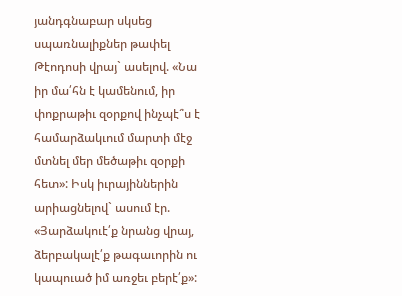յանդգնաբար սկսեց սպառնալիքներ թափել Թէոդոսի վրայ` ասելով. «Նա իր մա՛հն է կամենում, իր փոքրաթիւ զօրքով ինչպէ՞ս է համարձակւում մարտի մէջ մտնել մեր մեծաթիւ զօրքի հետ»: Իսկ իւրայիններին արիացնելով` ասում էր. «Յարձակուէ՛ք նրանց վրայ, ձերբակալէ՛ք թագաւորին ու կապուած իմ առջեւ բերէ՛ք»: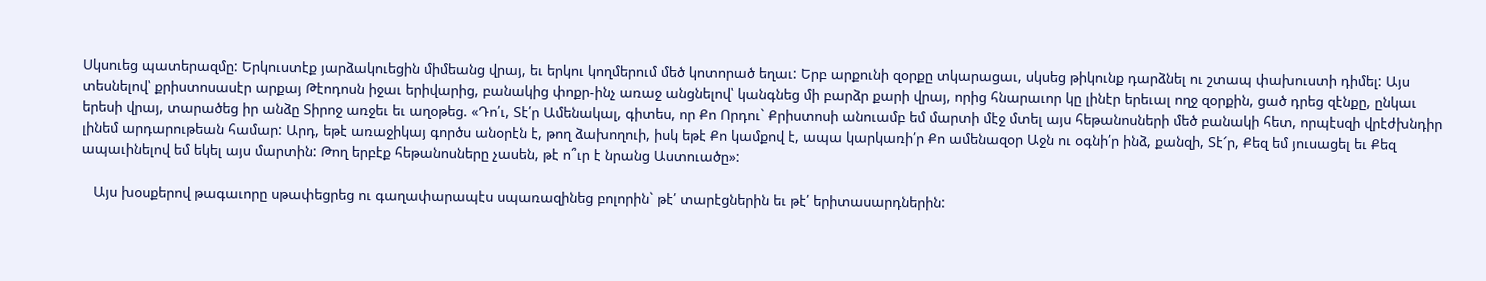Սկսուեց պատերազմը: Երկուստէք յարձակուեցին միմեանց վրայ, եւ երկու կողմերում մեծ կոտորած եղաւ: Երբ արքունի զօրքը տկարացաւ, սկսեց թիկունք դարձնել ու շտապ փախուստի դիմել: Այս տեսնելով՝ քրիստոսասէր արքայ Թէոդոսն իջաւ երիվարից, բանակից փոքր-ինչ առաջ անցնելով՝ կանգնեց մի բարձր քարի վրայ, որից հնարաւոր կը լինէր երեւալ ողջ զօրքին, ցած դրեց զէնքը, ընկաւ երեսի վրայ, տարածեց իր անձը Տիրոջ առջեւ եւ աղօթեց. «Դո՛ւ, Տէ՛ր Ամենակալ, գիտես, որ Քո Որդու` Քրիստոսի անուամբ եմ մարտի մէջ մտել այս հեթանոսների մեծ բանակի հետ, որպէսզի վրէժխնդիր լինեմ արդարութեան համար: Արդ, եթէ առաջիկայ գործս անօրէն է, թող ձախողուի, իսկ եթէ Քո կամքով է, ապա կարկառի՛ր Քո ամենազօր Աջն ու օգնի՛ր ինձ, քանզի, Տէ՜ր, Քեզ եմ յուսացել եւ Քեզ ապաւինելով եմ եկել այս մարտին: Թող երբէք հեթանոսները չասեն, թէ ո՞ւր է նրանց Աստուածը»:

   Այս խօսքերով թագաւորը սթափեցրեց ու գաղափարապէս սպառազինեց բոլորին` թէ՛ տարէցներին եւ թէ՛ երիտասարդներին: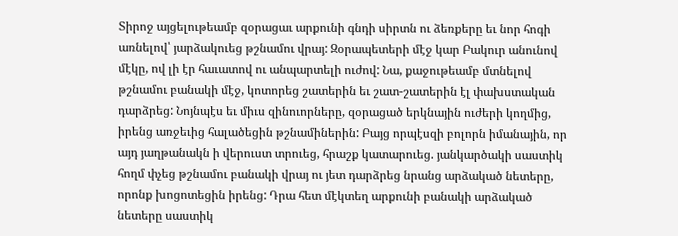Տիրոջ այցելութեամբ զօրացաւ արքունի գնդի սիրտն ու ձեռքերը եւ նոր հոգի առնելով՝ յարձակուեց թշնամու վրայ: Զօրապետերի մէջ կար Բակուր անունով մէկը, ով լի էր հաւատով ու անպարտելի ուժով: Նա, քաջութեամբ մտնելով թշնամու բանակի մէջ, կոտորեց շատերին եւ շատ-շատերին էլ փախստական դարձրեց: Նոյնպէս եւ միւս զինուորները, զօրացած երկնային ուժերի կողմից, իրենց առջեւից հալածեցին թշնամիներին: Բայց որպէսզի բոլորն իմանային, որ այդ յաղթանակն ի վերուստ տրուեց, հրաշք կատարուեց. յանկարծակի սաստիկ հողմ փչեց թշնամու բանակի վրայ ու յետ դարձրեց նրանց արձակած նետերը, որոնք խոցոտեցին իրենց: Դրա հետ մէկտեղ արքունի բանակի արձակած նետերը սաստիկ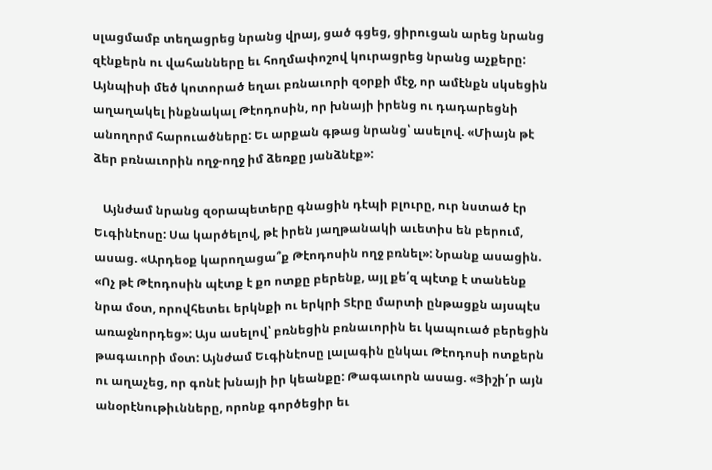սլացմամբ տեղացրեց նրանց վրայ, ցած գցեց, ցիրուցան արեց նրանց զէնքերն ու վահանները եւ հողմափոշով կուրացրեց նրանց աչքերը: Այնպիսի մեծ կոտորած եղաւ բռնաւորի զօրքի մէջ, որ ամէնքն սկսեցին աղաղակել ինքնակալ Թէոդոսին, որ խնայի իրենց ու դադարեցնի անողորմ հարուածները: Եւ արքան գթաց նրանց՝ ասելով. «Միայն թէ ձեր բռնաւորին ողջ-ողջ իմ ձեռքը յանձնէք»:

   Այնժամ նրանց զօրապետերը գնացին դէպի բլուրը, ուր նստած էր Եւգինէոսը: Սա կարծելով, թէ իրեն յաղթանակի աւետիս են բերում, ասաց. «Արդեօք կարողացա՞ք Թէոդոսին ողջ բռնել»: Նրանք ասացին. «Ոչ թէ Թէոդոսին պէտք է քո ոտքը բերենք, այլ քե՛զ պէտք է տանենք նրա մօտ, որովհետեւ երկնքի ու երկրի Տէրը մարտի ընթացքն այսպէս առաջնորդեց»: Այս ասելով՝ բռնեցին բռնաւորին եւ կապուած բերեցին թագաւորի մօտ: Այնժամ Եւգինէոսը լալագին ընկաւ Թէոդոսի ոտքերն ու աղաչեց, որ գոնէ խնայի իր կեանքը: Թագաւորն ասաց. «Յիշի՛ր այն անօրէնութիւնները, որոնք գործեցիր եւ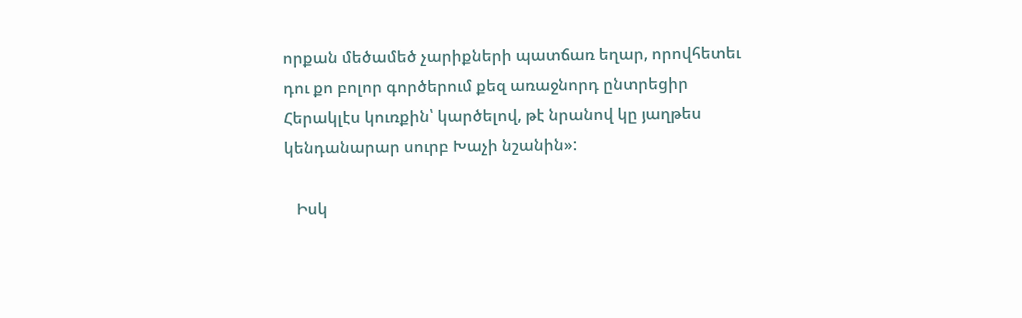որքան մեծամեծ չարիքների պատճառ եղար, որովհետեւ դու քո բոլոր գործերում քեզ առաջնորդ ընտրեցիր Հերակլէս կուռքին՝ կարծելով, թէ նրանով կը յաղթես կենդանարար սուրբ Խաչի նշանին»:

   Իսկ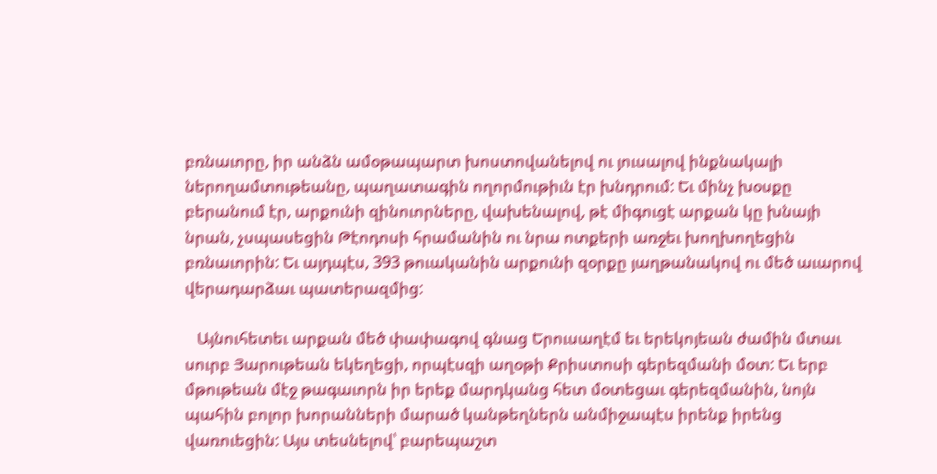բռնաւորը, իր անձն ամօթապարտ խոստովանելով ու յուսալով ինքնակալի ներողամտութեանը, պաղատագին ողորմութիւն էր խնդրում: Եւ մինչ խօսքը բերանում էր, արքունի զինուորները, վախենալով, թէ միգուցէ արքան կը խնայի նրան, չսպասեցին Թէոդոսի հրամանին ու նրա ոտքերի առջեւ խողխողեցին բռնաւորին: Եւ այդպէս, 393 թուականին արքունի զօրքը յաղթանակով ու մեծ աւարով վերադարձաւ պատերազմից:

   Այնուհետեւ արքան մեծ փափագով գնաց Երուսաղէմ եւ երեկոյեան ժամին մտաւ սուրբ Յարութեան եկեղեցի, որպէսզի աղօթի Քրիստոսի գերեզմանի մօտ: Եւ երբ մթութեան մէջ թագաւորն իր երեք մարդկանց հետ մօտեցաւ գերեզմանին, նոյն պահին բոլոր խորանների մարած կանթեղներն անմիջապէս իրենք իրենց վառուեցին: Այս տեսնելով՝ բարեպաշտ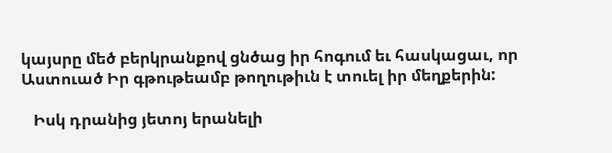կայսրը մեծ բերկրանքով ցնծաց իր հոգում եւ հասկացաւ, որ Աստուած Իր գթութեամբ թողութիւն է տուել իր մեղքերին:

   Իսկ դրանից յետոյ երանելի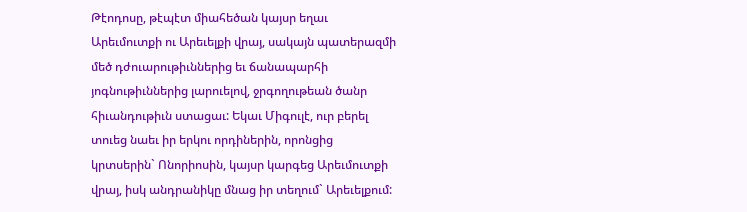Թէոդոսը, թէպէտ միահեծան կայսր եղաւ Արեւմուտքի ու Արեւելքի վրայ, սակայն պատերազմի մեծ դժուարութիւններից եւ ճանապարհի յոգնութիւններից լարուելով, ջրգողութեան ծանր հիւանդութիւն ստացաւ: Եկաւ Միգուլէ, ուր բերել տուեց նաեւ իր երկու որդիներին, որոնցից կրտսերին` Ոնորիոսին, կայսր կարգեց Արեւմուտքի վրայ, իսկ անդրանիկը մնաց իր տեղում` Արեւելքում: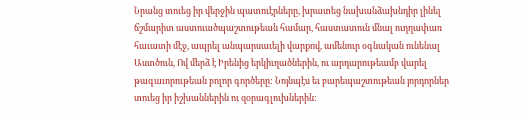Նրանց տուեց իր վերջին պատուէրները, խրատեց նախանձախնդիր լինել ճշմարիտ աստուածպաշտութեան համար, հաստատուն մնալ ուղղափառ հաւատի մէջ, ապրել անպարսաւելի վարքով, ամենուր օգնական ունենալ Աստծուն, Ով մերձ է Իրենից երկիւղածներին, ու արդարութեամբ վարել թագաւորութեան բոլոր գործերը: Նոյնպէս եւ բարեպաշտութեան յորդորներ տուեց իր իշխաններին ու զօրագլուխներին: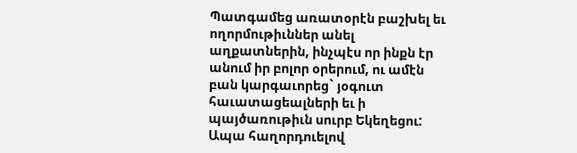Պատգամեց առատօրէն բաշխել եւ ողորմութիւններ անել աղքատներին, ինչպէս որ ինքն էր անում իր բոլոր օրերում, ու ամէն բան կարգաւորեց` յօգուտ հաւատացեալների եւ ի պայծառութիւն սուրբ Եկեղեցու: Ապա հաղորդուելով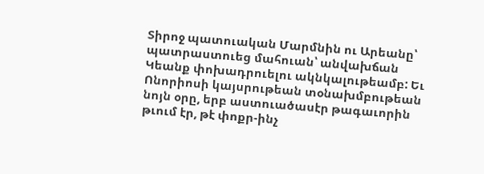Տիրոջ պատուական Մարմնին ու Արեանը՝ պատրաստուեց մահուան՝ անվախճան Կեանք փոխադրուելու ակնկալութեամբ: Եւ Ոնորիոսի կայսրութեան տօնախմբութեան նոյն օրը, երբ աստուածասէր թագաւորին թւում էր, թէ փոքր-ինչ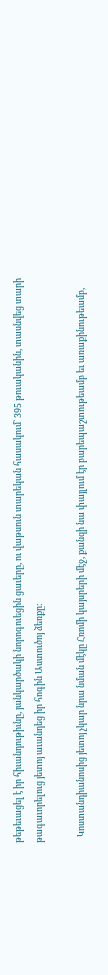թեթեւացել է իր հիւանդութիւնը, յանկարծակի նորոգուեցին ցաւերը, ու վաթսուն տարեկան հասակում` 395 թուականին, տասնվեց տարի թագաւորելուց յետոյ աւանդեց իր հոգին Աստուծոյ ձեռքը:

   Կոստանդիանոսից յետոյ չկար նրա նման մէկը Հռոմի կայսրերի մէջ, քանզի նա փայլում էր բարեպաշտութեամբ եւ առաքինութեամբ,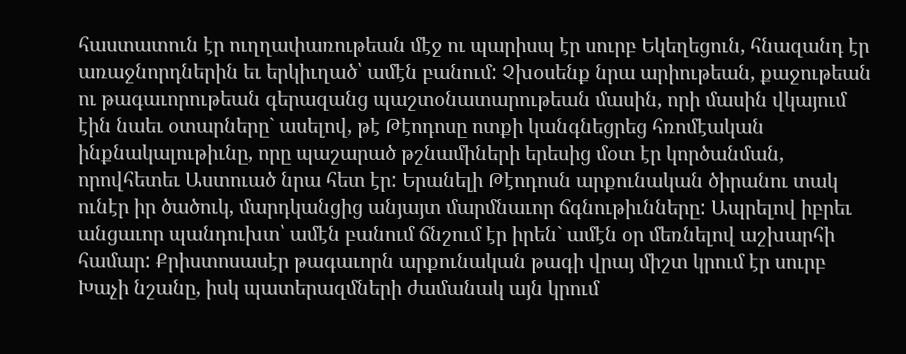հաստատուն էր ուղղափառութեան մէջ ու պարիսպ էր սուրբ Եկեղեցուն, հնազանդ էր առաջնորդներին եւ երկիւղած՝ ամէն բանում: Չխօսենք նրա արիութեան, քաջութեան ու թագաւորութեան գերազանց պաշտօնատարութեան մասին, որի մասին վկայում էին նաեւ օտարները` ասելով, թէ Թէոդոսը ոտքի կանգնեցրեց հռոմէական ինքնակալութիւնը, որը պաշարած թշնամիների երեսից մօտ էր կործանման, որովհետեւ Աստուած նրա հետ էր: Երանելի Թէոդոսն արքունական ծիրանու տակ ունէր իր ծածուկ, մարդկանցից անյայտ մարմնաւոր ճգնութիւնները: Ապրելով իբրեւ անցաւոր պանդուխտ՝ ամէն բանում ճնշում էր իրեն` ամէն օր մեռնելով աշխարհի համար: Քրիստոսասէր թագաւորն արքունական թագի վրայ միշտ կրում էր սուրբ Խաչի նշանը, իսկ պատերազմների ժամանակ այն կրում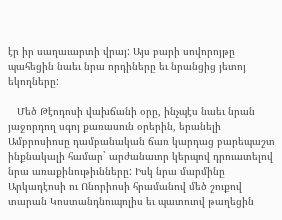էր իր սաղաւարտի վրայ: Այս բարի սովորոյթը պահեցին նաեւ նրա որդիները եւ նրանցից յետոյ եկողները:

   Մեծ Թէոդոսի վախճանի օրը, ինչպէս նաեւ նրան յաջորդող սգոյ քառասուն օրերին, երանելի Ամբրոսիոսը դամբանական ճառ կարդաց բարեպաշտ ինքնակալի համար` արժանաւոր կերպով դրուատելով նրա առաքինութիւնները: Իսկ նրա մարմինը Արկադէոսի ու Ոնորիոսի հրամանով մեծ շուքով տարան Կոստանդնուպոլիս եւ պատուով թաղեցին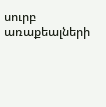սուրբ առաքեալների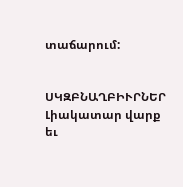տաճարում:


ՍԿԶԲՆԱՂԲԻՒՐՆԵՐ
Լիակատար վարք եւ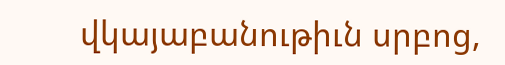վկայաբանութիւն սրբոց,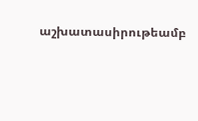աշխատասիրութեամբ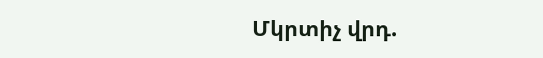Մկրտիչ վրդ.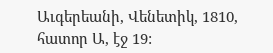Աւգերեանի, Վենետիկ, 1810, հատոր Ա, էջ 19: